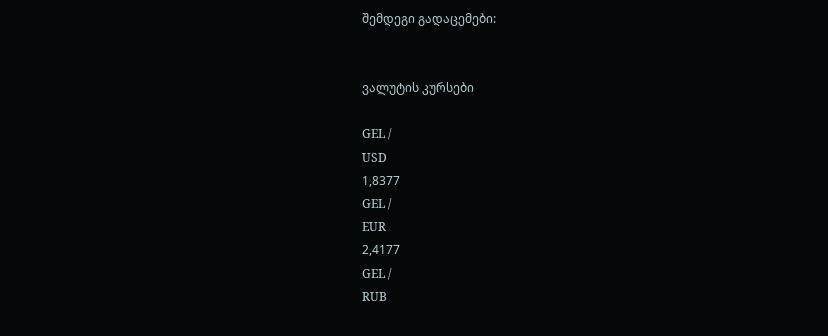შემდეგი გადაცემები:


ვალუტის კურსები

GEL /
USD
1,8377
GEL /
EUR
2,4177
GEL /
RUB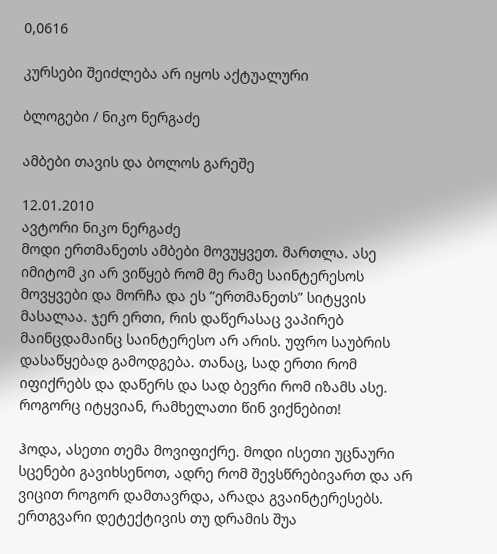0,0616

კურსები შეიძლება არ იყოს აქტუალური

ბლოგები / ნიკო ნერგაძე

ამბები თავის და ბოლოს გარეშე

12.01.2010
ავტორი ნიკო ნერგაძე
მოდი ერთმანეთს ამბები მოვუყვეთ. მართლა. ასე იმიტომ კი არ ვიწყებ რომ მე რამე საინტერესოს მოვყვები და მორჩა და ეს ”ერთმანეთს” სიტყვის მასალაა. ჯერ ერთი, რის დაწერასაც ვაპირებ მაინცდამაინც საინტერესო არ არის. უფრო საუბრის დასაწყებად გამოდგება. თანაც, სად ერთი რომ იფიქრებს და დაწერს და სად ბევრი რომ იზამს ასე. როგორც იტყვიან, რამხელათი წინ ვიქნებით!

ჰოდა, ასეთი თემა მოვიფიქრე. მოდი ისეთი უცნაური სცენები გავიხსენოთ, ადრე რომ შევსწრებივართ და არ ვიცით როგორ დამთავრდა, არადა გვაინტერესებს. ერთგვარი დეტექტივის თუ დრამის შუა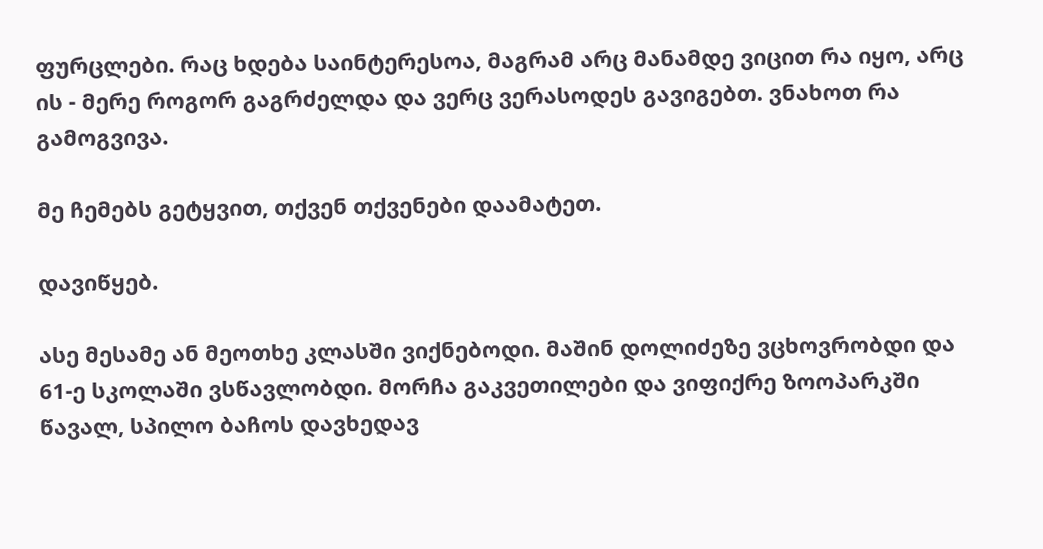ფურცლები. რაც ხდება საინტერესოა, მაგრამ არც მანამდე ვიცით რა იყო, არც ის - მერე როგორ გაგრძელდა და ვერც ვერასოდეს გავიგებთ. ვნახოთ რა გამოგვივა.

მე ჩემებს გეტყვით, თქვენ თქვენები დაამატეთ.

დავიწყებ.

ასე მესამე ან მეოთხე კლასში ვიქნებოდი. მაშინ დოლიძეზე ვცხოვრობდი და 61-ე სკოლაში ვსწავლობდი. მორჩა გაკვეთილები და ვიფიქრე ზოოპარკში წავალ, სპილო ბაჩოს დავხედავ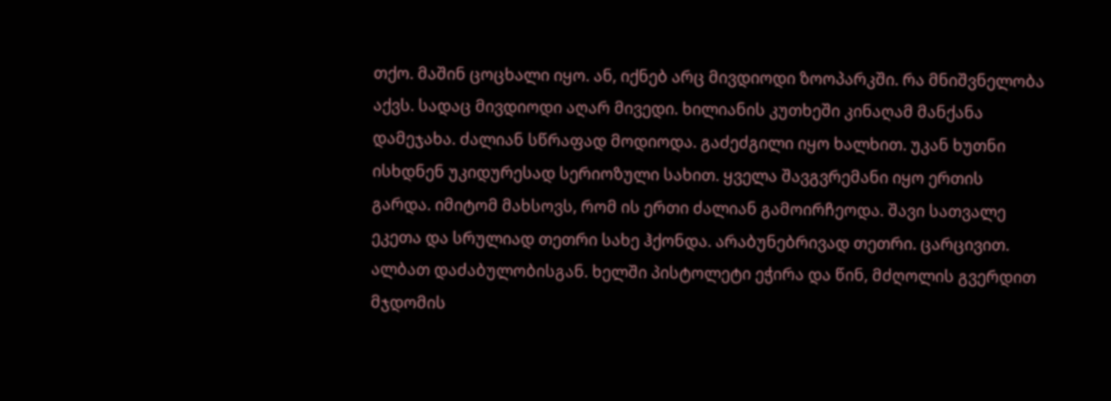თქო. მაშინ ცოცხალი იყო. ან, იქნებ არც მივდიოდი ზოოპარკში. რა მნიშვნელობა აქვს. სადაც მივდიოდი აღარ მივედი. ხილიანის კუთხეში კინაღამ მანქანა დამეჯახა. ძალიან სწრაფად მოდიოდა. გაძეძგილი იყო ხალხით. უკან ხუთნი ისხდნენ უკიდურესად სერიოზული სახით. ყველა შავგვრემანი იყო ერთის გარდა. იმიტომ მახსოვს, რომ ის ერთი ძალიან გამოირჩეოდა. შავი სათვალე ეკეთა და სრულიად თეთრი სახე ჰქონდა. არაბუნებრივად თეთრი. ცარცივით. ალბათ დაძაბულობისგან. ხელში პისტოლეტი ეჭირა და წინ, მძღოლის გვერდით მჯდომის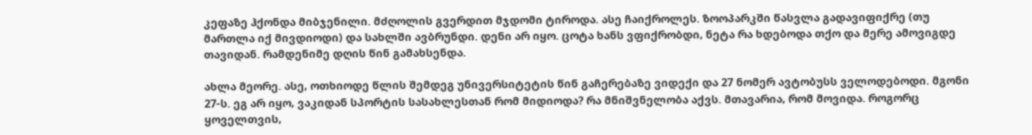კეფაზე ჰქონდა მიბჯენილი. მძღოლის გვერდით მჯდომი ტიროდა. ასე ჩაიქროლეს. ზოოპარკში წასვლა გადავიფიქრე (თუ მართლა იქ მივდიოდი) და სახლში ავბრუნდი. დენი არ იყო. ცოტა ხანს ვფიქრობდი, ნეტა რა ხდებოდა თქო და მერე ამოვიგდე თავიდან. რამდენიმე დღის წინ გამახსენდა.

ახლა მეორე. ასე, ოთხიოდე წლის შემდეგ უნივერსიტეტის წინ გაჩერებაზე ვიდექი და 27 ნომერ ავტობუსს ველოდებოდი. მგონი 27-ს. ეგ არ იყო, ვაკიდან სპორტის სასახლესთან რომ მიდიოდა? რა მნიშვნელობა აქვს. მთავარია, რომ მოვიდა. როგორც ყოველთვის,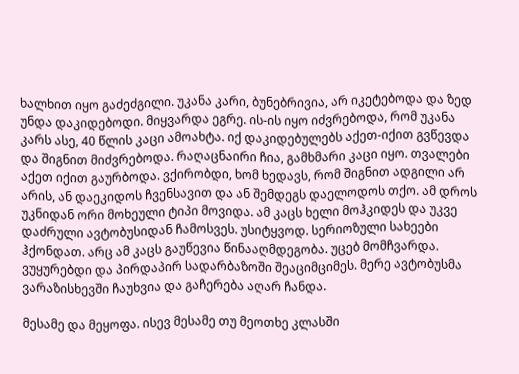ხალხით იყო გაძეძგილი. უკანა კარი, ბუნებრივია, არ იკეტებოდა და ზედ უნდა დაკიდებოდი. მიყვარდა ეგრე. ის-ის იყო იძვრებოდა, რომ უკანა კარს ასე, 40 წლის კაცი ამოახტა. იქ დაკიდებულებს აქეთ-იქით გვწევდა და შიგნით მიძვრებოდა. რაღაცნაირი ჩია, გამხმარი კაცი იყო. თვალები აქეთ იქით გაურბოდა. ვქირობდი, ხომ ხედავს, რომ შიგნით ადგილი არ არის, ან დაეკიდოს ჩვენსავით და ან შემდეგს დაელოდოს თქო. ამ დროს უკნიდან ორი მოხეული ტიპი მოვიდა. ამ კაცს ხელი მოჰკიდეს და უკვე დაძრული ავტობუსიდან ჩამოსვეს. უსიტყვოდ. სერიოზული სახეები ჰქონდათ. არც ამ კაცს გაუწევია წინააღმდეგობა. უცებ მომჩვარდა. ვუყურებდი და პირდაპირ სადარბაზოში შეაციმციმეს. მერე ავტობუსმა ვარაზისხევში ჩაუხვია და გაჩერება აღარ ჩანდა.

მესამე და მეყოფა. ისევ მესამე თუ მეოთხე კლასში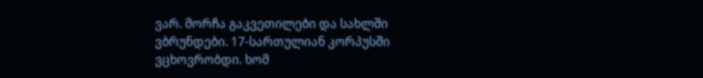ვარ. მორჩა გაკვეთილები და სახლში ვბრუნდები. 17-სართულიან კორპუსში ვცხოვრობდი. ხომ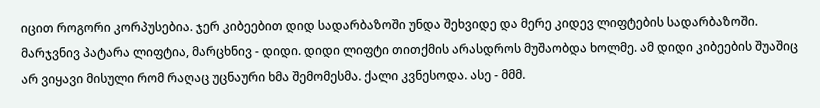იცით როგორი კორპუსებია. ჯერ კიბეებით დიდ სადარბაზოში უნდა შეხვიდე და მერე კიდევ ლიფტების სადარბაზოში. მარჯვნივ პატარა ლიფტია, მარცხნივ - დიდი. დიდი ლიფტი თითქმის არასდროს მუშაობდა ხოლმე. ამ დიდი კიბეების შუაშიც არ ვიყავი მისული რომ რაღაც უცნაური ხმა შემომესმა. ქალი კვნესოდა. ასე - მმმ.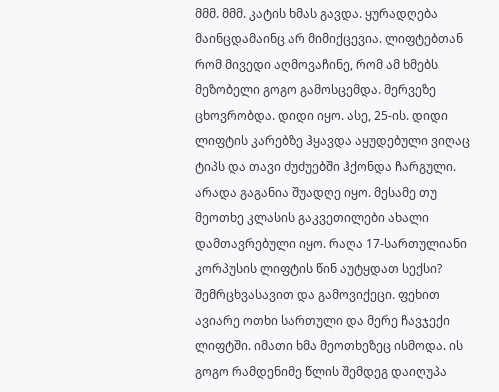მმმ. მმმ. კატის ხმას გავდა. ყურადღება მაინცდამაინც არ მიმიქცევია. ლიფტებთან რომ მივედი აღმოვაჩინე, რომ ამ ხმებს მეზობელი გოგო გამოსცემდა. მერვეზე ცხოვრობდა. დიდი იყო. ასე, 25-ის. დიდი ლიფტის კარებზე ჰყავდა აყუდებული ვიღაც ტიპს და თავი ძუძუებში ჰქონდა ჩარგული. არადა გაგანია შუადღე იყო. მესამე თუ მეოთხე კლასის გაკვეთილები ახალი დამთავრებული იყო. რაღა 17-სართულიანი კორპუსის ლიფტის წინ აუტყდათ სექსი? შემრცხვასავით და გამოვიქეცი. ფეხით ავიარე ოთხი სართული და მერე ჩავჯექი ლიფტში. იმათი ხმა მეოთხეზეც ისმოდა. ის გოგო რამდენიმე წლის შემდეგ დაიღუპა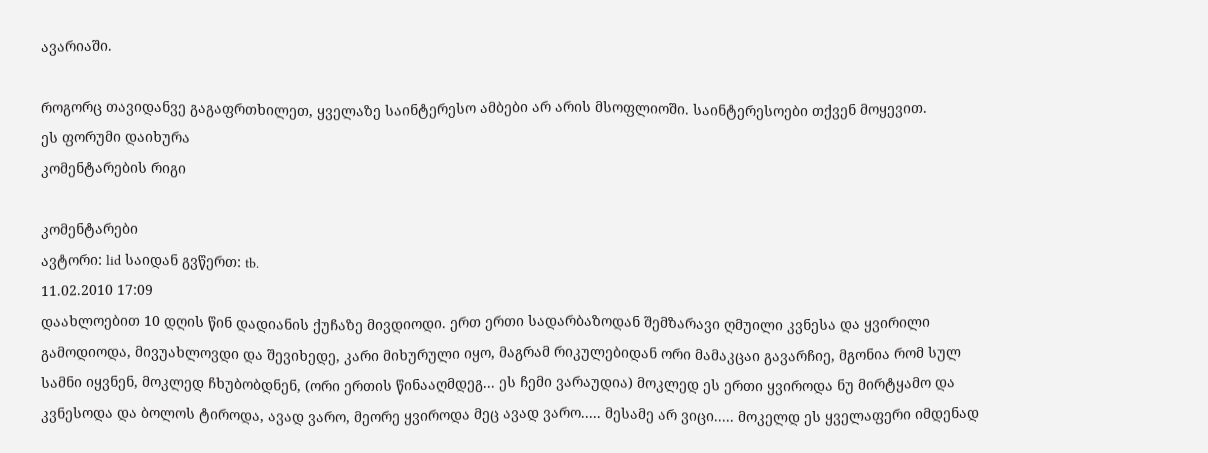ავარიაში.

როგორც თავიდანვე გაგაფრთხილეთ, ყველაზე საინტერესო ამბები არ არის მსოფლიოში. საინტერესოები თქვენ მოყევით.
ეს ფორუმი დაიხურა
კომენტარების რიგი

კომენტარები
ავტორი: lid საიდან გვწერთ: tb.
11.02.2010 17:09
დაახლოებით 10 დღის წინ დადიანის ქუჩაზე მივდიოდი. ერთ ერთი სადარბაზოდან შემზარავი ღმუილი კვნესა და ყვირილი გამოდიოდა, მივუახლოვდი და შევიხედე, კარი მიხურული იყო, მაგრამ რიკულებიდან ორი მამაკცაი გავარჩიე, მგონია რომ სულ სამნი იყვნენ, მოკლედ ჩხუბობდნენ, (ორი ერთის წინააღმდეგ... ეს ჩემი ვარაუდია) მოკლედ ეს ერთი ყვიროდა ნუ მირტყამო და კვნესოდა და ბოლოს ტიროდა, ავად ვარო, მეორე ყვიროდა მეც ავად ვარო..... მესამე არ ვიცი..... მოკელდ ეს ყველაფერი იმდენად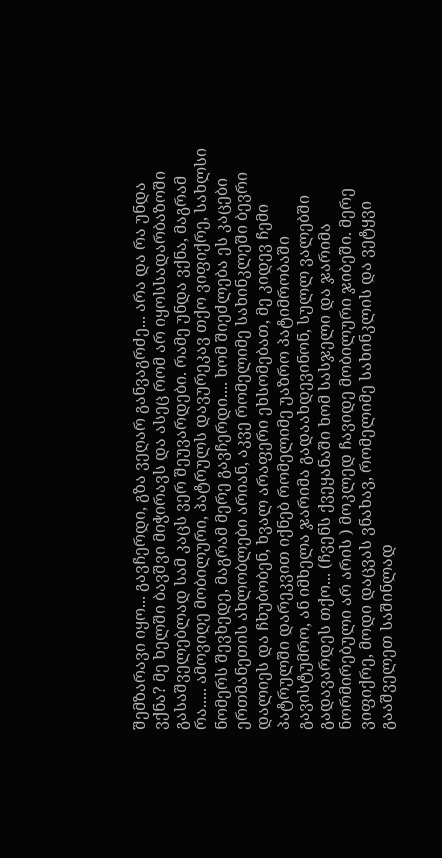შემზარავი იყო... გავჩერდი, გზა ვეღარ განვაგრძე... არა და რა უნდა ვქნა? მე ხელში ბავშვი მიჭირავს და ასეც რომ არ იყოსსადარბაზოში გასაშველებლად სამ კაცს ვერ შეუვარდები. რამე უნდა ვქნა, მაგრამ რა..... ამოვიღე მობილური, პატრულს დავურეკავ თქო ვიფიქრე, სახლსი ნომერს შევხედე, მაგრამ მერე გავჩერდი.... ხომ შიეძლება ეს კაცები ერთმანეთის ახლობლები არიან, აკვე რომელიმე სახინკლეში ბევრი დალიეს და ჩხუბობენ, ხვალ არაფერი ეხსომებათ, მე კიდევ ჩემი პატრულში დარეკვით იქნებ რომელიმე უაზრო პატიმრობაში გავისტუმრო, ან იმხელა ჯარიმა გადაახდევინონ, სულლ ვალებში გადავარდეს თქო... (ჩვენს ქვეყანაში ხომ სასჯელი და ჯარიმა ნორმირებული არ არის ) მოკლედ ჩავიდე მობილური ჯიბეში. მერე ვიფიქრე, მოდი დაცვას ვნახავ, რომელიმე სახინკლის და ვეტყვი გააშველეთ საშინლად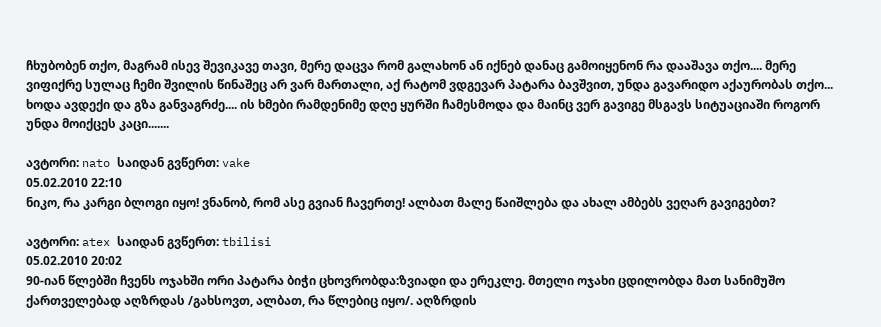ჩხუბობენ თქო, მაგრამ ისევ შევიკავე თავი, მერე დაცვა რომ გალახონ ან იქნებ დანაც გამოიყენონ რა დააშავა თქო.... მერე ვიფიქრე სულაც ჩემი შვილის წინაშეც არ ვარ მართალი, აქ რატომ ვდგევარ პატარა ბავშვით, უნდა გავარიდო აქაურობას თქო... ხოდა ავდექი და გზა განვაგრძე.... ის ხმები რამდენიმე დღე ყურში ჩამესმოდა და მაინც ვერ გავიგე მსგავს სიტუაციაში როგორ უნდა მოიქცეს კაცი.......

ავტორი: nato საიდან გვწერთ: vake
05.02.2010 22:10
ნიკო, რა კარგი ბლოგი იყო! ვნანობ, რომ ასე გვიან ჩავერთე! ალბათ მალე წაიშლება და ახალ ამბებს ვეღარ გავიგებთ?

ავტორი: atex საიდან გვწერთ: tbilisi
05.02.2010 20:02
90-იან წლებში ჩვენს ოჯახში ორი პატარა ბიჭი ცხოვრობდა:ზვიადი და ერეკლე. მთელი ოჯახი ცდილობდა მათ სანიმუშო ქართველებად აღზრდას /გახსოვთ, ალბათ, რა წლებიც იყო/. აღზრდის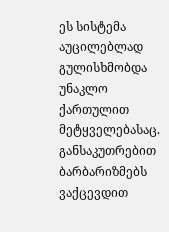ეს სისტემა აუცილებლად გულისხმობდა უნაკლო ქართულით მეტყველებასაც. განსაკუთრებით ბარბარიზმებს ვაქცევდით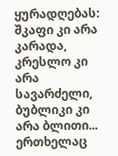ყურადღებას: შკაფი კი არა კარადა, კრესლო კი არა სავარძელი, ბუბლიკი კი არა ბლითი... ერთხელაც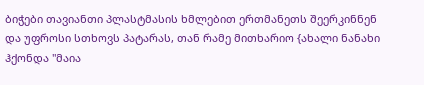ბიჭები თავიანთი პლასტმასის ხმლებით ერთმანეთს შეერკინნენ და უფროსი სთხოვს პატარას, თან რამე მითხარიო {ახალი ნანახი ჰქონდა "მაია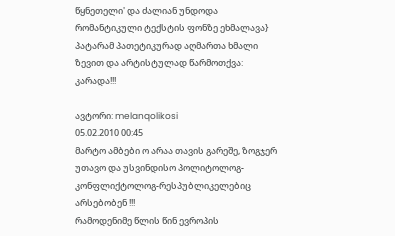წყნეთელი' და ძალიან უნდოდა რომანტიკული ტექსტის ფონზე ეხმალავა} პატარამ პათეტიკურად აღმართა ხმალი ზევით და არტისტულად წარმოთქვა: კარადა!!!

ავტორი: melanqolikosi
05.02.2010 00:45
მარტო ამბები ო არაა თავის გარეშე, ზოგჯერ უთავო და უსვინდისო პოლიტოლოგ-კონფლიქტოლოგ-რესპუბლიკელებიც არსებობენ !!!
რამოდენიმე წლის წინ ევროპის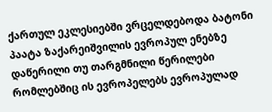ქართულ ეკლესიებში ვრცელდებოდა ბატონი პაატა ზაქარეიშვილის ევროპულ ენებზე დაწერილი თუ თარგმნილი წერილები რომლებშიც ის ევროპელებს ევროპულად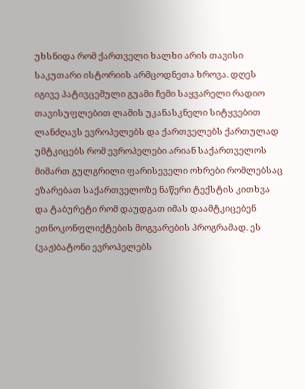უხსნიდა რომ ქართველი ხალხი არის თავისი საკუთარი ისტორიის არმცოდნეთა ხროვა. დღეს იგივე პატივცემული გუამი ჩემი საყვარელი რადიო თავისუფლებით ლამის უკანასკნელი სიტყვებით ლანძღავს ევროპელებს და ქართველებს ქართულად უმტკიცებს რომ ევროპელები არიან საქართველოს მიმართ გულგრილი ფარისეველი ოხრები რომლებსაც ეზარებათ საქართველოზე ნაწერი ტექსტის კითხვა და ტაბურეტი რომ დაუდგათ იმას დაამტკიცებენ ეთნოკონფლიქტების მოგვარების პროგრამად. ეს (ვაჟ)ბატონი ევროპელებს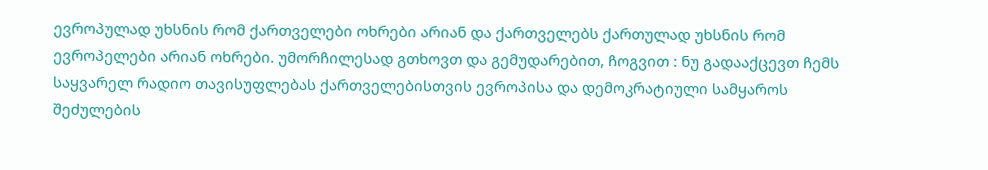ევროპულად უხსნის რომ ქართველები ოხრები არიან და ქართველებს ქართულად უხსნის რომ ევროპელები არიან ოხრები. უმორჩილესად გთხოვთ და გემუდარებით, ჩოგვით : ნუ გადააქცევთ ჩემს საყვარელ რადიო თავისუფლებას ქართველებისთვის ევროპისა და დემოკრატიული სამყაროს შეძულების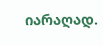იარაღად.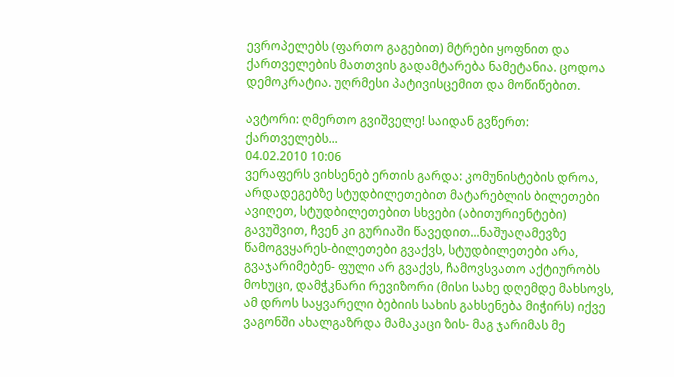ევროპელებს (ფართო გაგებით) მტრები ყოფნით და ქართველების მათთვის გადამტარება ნამეტანია. ცოდოა დემოკრატია. უღრმესი პატივისცემით და მოწიწებით.

ავტორი: ღმერთო გვიშველე! საიდან გვწერთ: ქართველებს...
04.02.2010 10:06
ვერაფერს ვიხსენებ ერთის გარდა: კომუნისტების დროა, არდადეგებზე სტუდბილეთებით მატარებლის ბილეთები ავიღეთ, სტუდბილეთებით სხვები (აბითურიენტები) გავუშვით, ჩვენ კი გურიაში წავედით...ნაშუაღამევზე წამოგვყარეს-ბილეთები გვაქვს, სტუდბილეთები არა, გვაჯარიმებენ- ფული არ გვაქვს, ჩამოვსვათო აქტიურობს მოხუცი, დამჭკნარი რევიზორი (მისი სახე დღემდე მახსოვს, ამ დროს საყვარელი ბებიის სახის გახსენება მიჭირს) იქვე ვაგონში ახალგაზრდა მამაკაცი ზის- მაგ ჯარიმას მე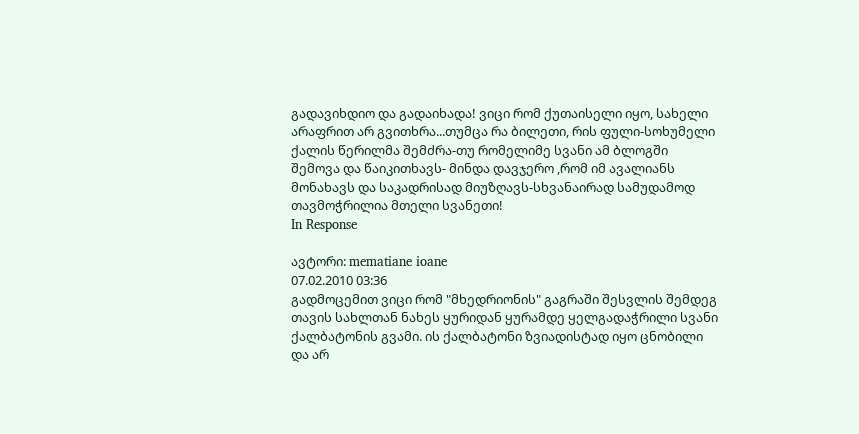გადავიხდიო და გადაიხადა! ვიცი რომ ქუთაისელი იყო, სახელი არაფრით არ გვითხრა...თუმცა რა ბილეთი, რის ფული-სოხუმელი ქალის წერილმა შემძრა-თუ რომელიმე სვანი ამ ბლოგში შემოვა და წაიკითხავს- მინდა დავჯერო ,რომ იმ ავალიანს მონახავს და საკადრისად მიუზღავს-სხვანაირად სამუდამოდ თავმოჭრილია მთელი სვანეთი!
In Response

ავტორი: mematiane ioane
07.02.2010 03:36
გადმოცემით ვიცი რომ "მხედრიონის" გაგრაში შესვლის შემდეგ თავის სახლთან ნახეს ყურიდან ყურამდე ყელგადაჭრილი სვანი ქალბატონის გვამი. ის ქალბატონი ზვიადისტად იყო ცნობილი და არ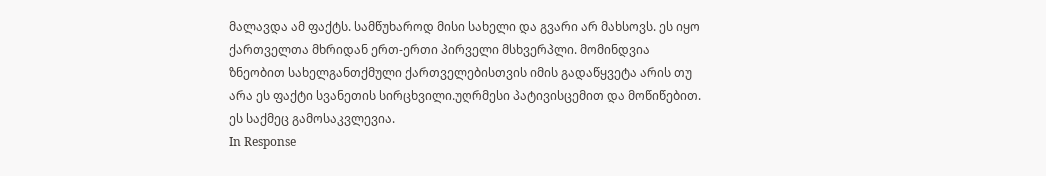მალავდა ამ ფაქტს. სამწუხაროდ მისი სახელი და გვარი არ მახსოვს. ეს იყო ქართველთა მხრიდან ერთ-ერთი პირველი მსხვერპლი. მომინდვია ზნეობით სახელგანთქმული ქართველებისთვის იმის გადაწყვეტა არის თუ არა ეს ფაქტი სვანეთის სირცხვილი.უღრმესი პატივისცემით და მოწიწებით. ეს საქმეც გამოსაკვლევია.
In Response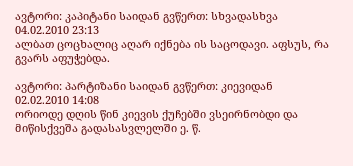ავტორი: კაპიტანი საიდან გვწერთ: სხვადასხვა
04.02.2010 23:13
ალბათ ცოცხალიც აღარ იქნება ის საცოდავი. აფსუს, რა გვარს აფუჭებდა.

ავტორი: პარტიზანი საიდან გვწერთ: კიევიდან
02.02.2010 14:08
ორიოდე დღის წინ კიევის ქუჩებში ვსეირნობდი და მიწისქვეშა გადასასვლელში ე. წ.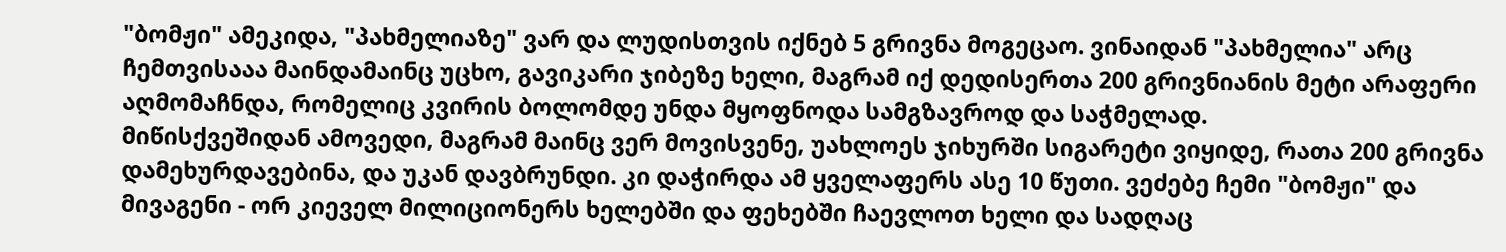"ბომჟი" ამეკიდა, "პახმელიაზე" ვარ და ლუდისთვის იქნებ 5 გრივნა მოგეცაო. ვინაიდან "პახმელია" არც ჩემთვისააა მაინდამაინც უცხო, გავიკარი ჯიბეზე ხელი, მაგრამ იქ დედისერთა 200 გრივნიანის მეტი არაფერი აღმომაჩნდა, რომელიც კვირის ბოლომდე უნდა მყოფნოდა სამგზავროდ და საჭმელად.
მიწისქვეშიდან ამოვედი, მაგრამ მაინც ვერ მოვისვენე, უახლოეს ჯიხურში სიგარეტი ვიყიდე, რათა 200 გრივნა დამეხურდავებინა, და უკან დავბრუნდი. კი დაჭირდა ამ ყველაფერს ასე 10 წუთი. ვეძებე ჩემი "ბომჟი" და მივაგენი - ორ კიეველ მილიციონერს ხელებში და ფეხებში ჩაევლოთ ხელი და სადღაც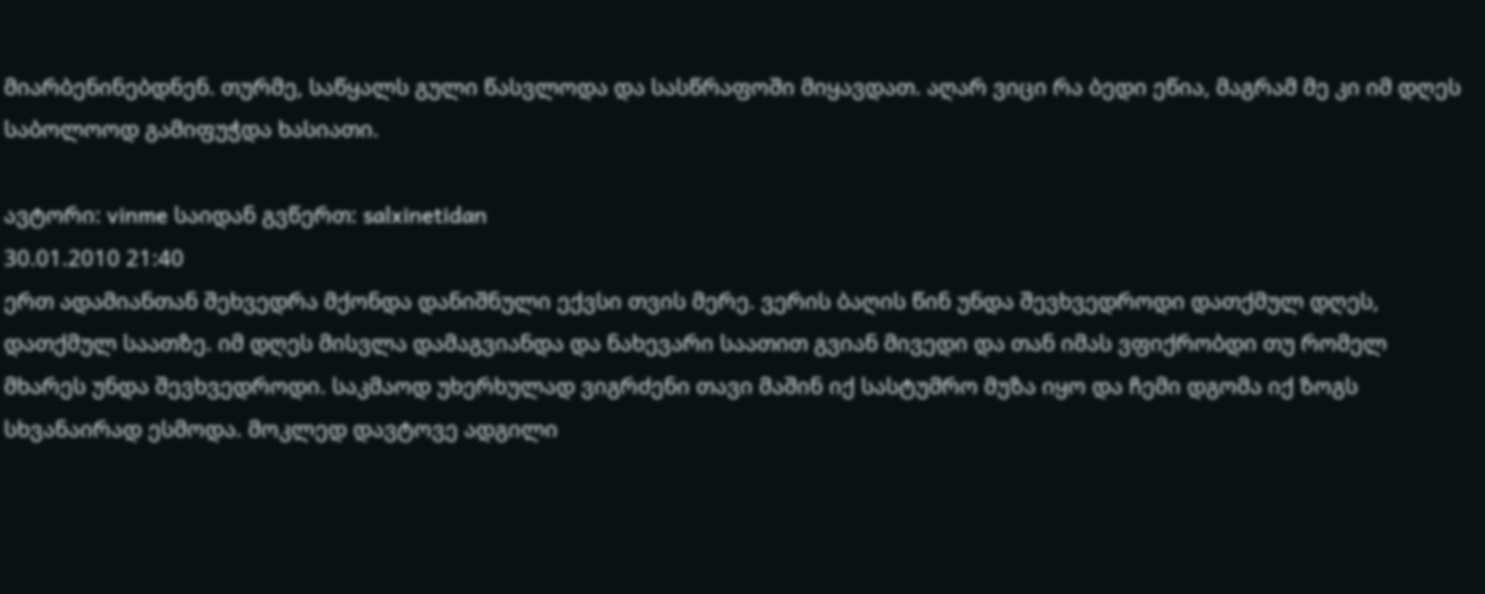მიარბენინებდნენ. თურმე, საწყალს გული წასვლოდა და სასწრაფოში მიყავდათ. აღარ ვიცი რა ბედი ეწია, მაგრამ მე კი იმ დღეს საბოლოოდ გამიფუჭდა ხასიათი.

ავტორი: vinme საიდან გვწერთ: salxinetidan
30.01.2010 21:40
ერთ ადამიანთან შეხვედრა მქონდა დანიშნული ექვსი თვის მერე. ვერის ბაღის წინ უნდა შევხვედროდი დათქმულ დღეს, დათქმულ საათზე. იმ დღეს მისვლა დამაგვიანდა და ნახევარი საათით გვიან მივედი და თან იმას ვფიქრობდი თუ რომელ მხარეს უნდა შევხვედროდი. საკმაოდ უხერხულად ვიგრძენი თავი მაშინ იქ სასტუმრო მუზა იყო და ჩემი დგომა იქ ზოგს სხვანაირად ესმოდა. მოკლედ დავტოვე ადგილი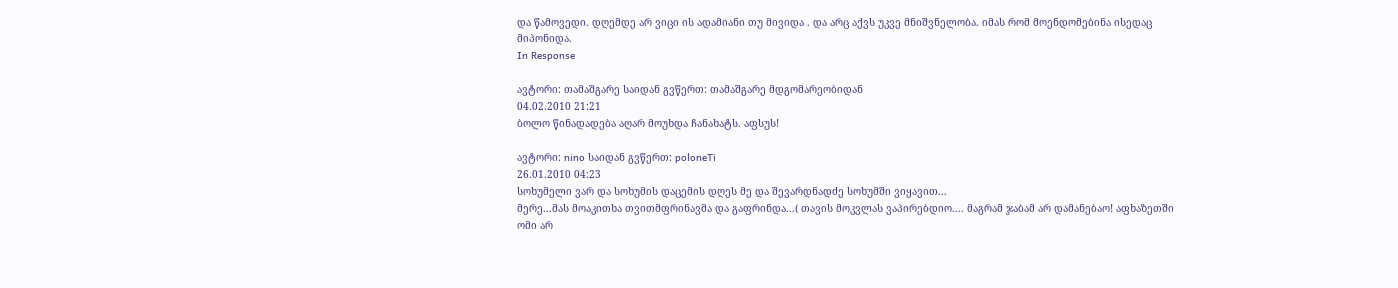და წამოვედი. დღემდე არ ვიცი ის ადამიანი თუ მივიდა . და არც აქვს უკვე მნიშვნელობა. იმას რომ მოენდომებინა ისედაც მიპონიდა.
In Response

ავტორი: თამაშგარე საიდან გვწერთ: თამაშგარე მდგომარეობიდან
04.02.2010 21:21
ბოლო წინადადება აღარ მოუხდა ჩანახატს. აფსუს!

ავტორი: nino საიდან გვწერთ: poloneTi
26.01.2010 04:23
სოხუმელი ვარ და სოხუმის დაცემის დღეს მე და შევარდნადძე სოხუმში ვიყავით...
მერე...მას მოაკითხა თვითმფრინავმა და გაფრინდა...( თავის მოკვლას ვაპირებდიო.... მაგრამ ჯაბამ არ დამანებაო! აფხაზეთში ომი არ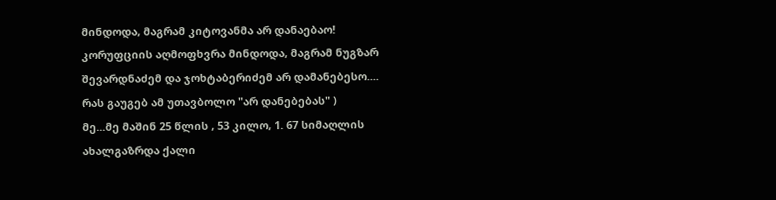მინდოდა, მაგრამ კიტოვანმა არ დანაებაო! კორუფციის აღმოფხვრა მინდოდა, მაგრამ ნუგზარ შევარდნაძემ და ჯოხტაბერიძემ არ დამანებესო.... რას გაუგებ ამ უთავბოლო "არ დანებებას" )
მე...მე მაშინ 25 წლის , 53 კილო, 1. 67 სიმაღლის ახალგაზრდა ქალი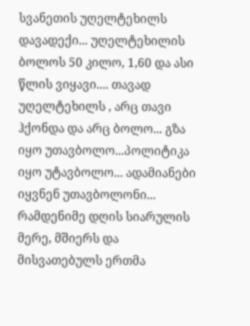სვანეთის უღელტეხილს დავადექი... უღელტეხილის ბოლოს 50 კილო, 1,60 და ასი წლის ვიყავი.... თავად უღელტეხილს , არც თავი ჰქონდა და არც ბოლო... გზა იყო უთავბოლო...პოლიტიკა იყო უტავბოლო... ადამიანები იყვნენ უთავბოლონი... რამდენიმე დღის სიარულის მერე, მშიერს და მისვათებულს ერთმა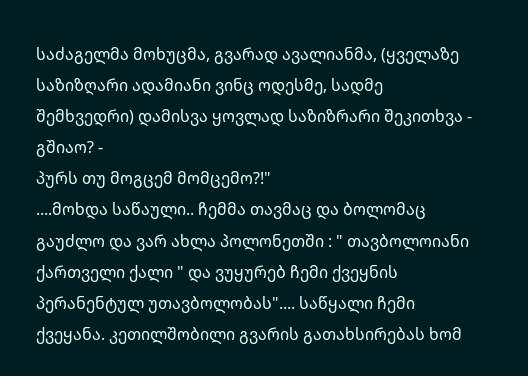საძაგელმა მოხუცმა, გვარად ავალიანმა, (ყველაზე საზიზღარი ადამიანი ვინც ოდესმე, სადმე შემხვედრი) დამისვა ყოვლად საზიზრარი შეკითხვა - გშიაო? -
პურს თუ მოგცემ მომცემო?!"
....მოხდა საწაული.. ჩემმა თავმაც და ბოლომაც გაუძლო და ვარ ახლა პოლონეთში : " თავბოლოიანი ქართველი ქალი " და ვუყურებ ჩემი ქვეყნის პერანენტულ უთავბოლობას".... საწყალი ჩემი ქვეყანა. კეთილშობილი გვარის გათახსირებას ხომ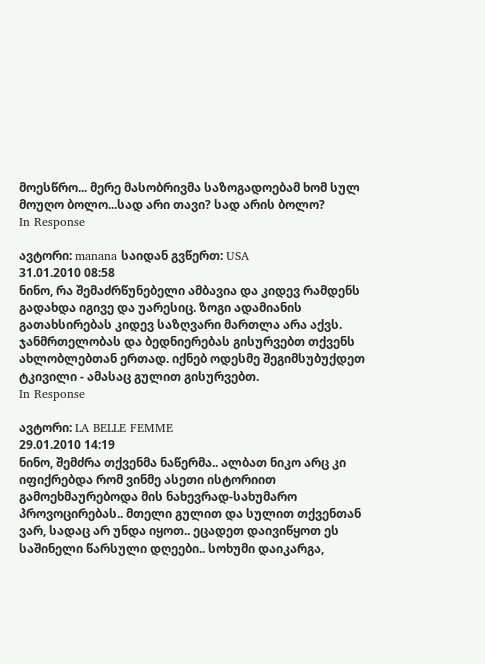მოესწრო... მერე მასობრივმა საზოგადოებამ ხომ სულ მოუღო ბოლო...სად არი თავი? სად არის ბოლო?
In Response

ავტორი: manana საიდან გვწერთ: USA
31.01.2010 08:58
ნინო, რა შემაძრწუნებელი ამბავია და კიდევ რამდენს გადახდა იგივე და უარესიც. ზოგი ადამიანის გათახსირებას კიდევ საზღვარი მართლა არა აქვს. ჯანმრთელობას და ბედნიერებას გისურვებთ თქვენს ახლობლებთან ერთად. იქნებ ოდესმე შეგიმსუბუქდეთ ტკივილი - ამასაც გულით გისურვებთ.
In Response

ავტორი: LA BELLE FEMME
29.01.2010 14:19
ნინო, შემძრა თქვენმა ნაწერმა.. ალბათ ნიკო არც კი იფიქრებდა რომ ვინმე ასეთი ისტორიით გამოეხმაურებოდა მის ნახევრად-სახუმარო პროვოცირებას.. მთელი გულით და სულით თქვენთან ვარ, სადაც არ უნდა იყოთ.. ეცადეთ დაივიწყოთ ეს საშინელი წარსული დღეები.. სოხუმი დაიკარგა,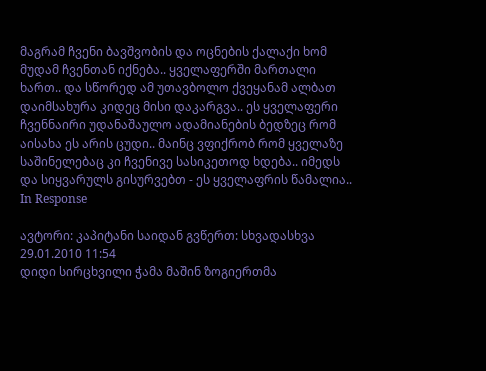მაგრამ ჩვენი ბავშვობის და ოცნების ქალაქი ხომ მუდამ ჩვენთან იქნება.. ყველაფერში მართალი ხართ.. და სწორედ ამ უთავბოლო ქვეყანამ ალბათ დაიმსახურა კიდეც მისი დაკარგვა.. ეს ყველაფერი ჩვენნაირი უდანაშაულო ადამიანების ბედზეც რომ აისახა ეს არის ცუდი.. მაინც ვფიქრობ რომ ყველაზე საშინელებაც კი ჩვენივე სასიკეთოდ ხდება.. იმედს და სიყვარულს გისურვებთ - ეს ყველაფრის წამალია..
In Response

ავტორი: კაპიტანი საიდან გვწერთ: სხვადასხვა
29.01.2010 11:54
დიდი სირცხვილი ჭამა მაშინ ზოგიერთმა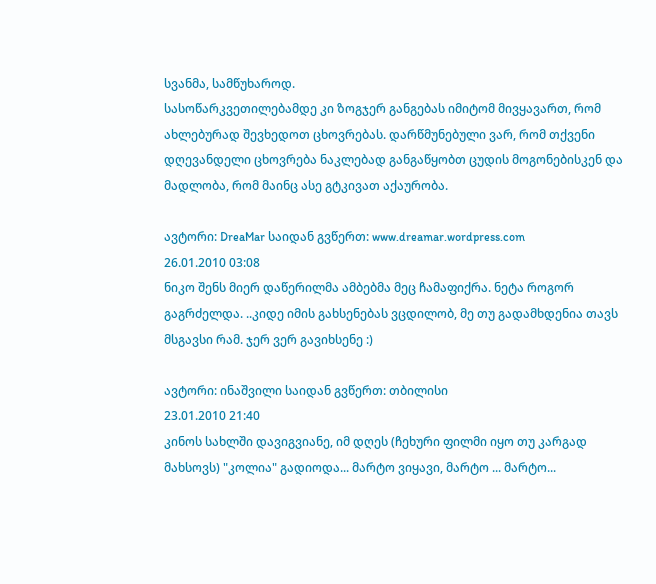სვანმა, სამწუხაროდ.
სასოწარკვეთილებამდე კი ზოგჯერ განგებას იმიტომ მივყავართ, რომ ახლებურად შევხედოთ ცხოვრებას. დარწმუნებული ვარ, რომ თქვენი დღევანდელი ცხოვრება ნაკლებად განგაწყობთ ცუდის მოგონებისკენ და მადლობა, რომ მაინც ასე გტკივათ აქაურობა.

ავტორი: DreaMar საიდან გვწერთ: www.dreamar.wordpress.com
26.01.2010 03:08
ნიკო შენს მიერ დაწერილმა ამბებმა მეც ჩამაფიქრა. ნეტა როგორ გაგრძელდა. ..კიდე იმის გახსენებას ვცდილობ, მე თუ გადამხდენია თავს მსგავსი რამ. ჯერ ვერ გავიხსენე :)

ავტორი: ინაშვილი საიდან გვწერთ: თბილისი
23.01.2010 21:40
კინოს სახლში დავიგვიანე, იმ დღეს (ჩეხური ფილმი იყო თუ კარგად მახსოვს) "კოლია" გადიოდა... მარტო ვიყავი, მარტო ... მარტო...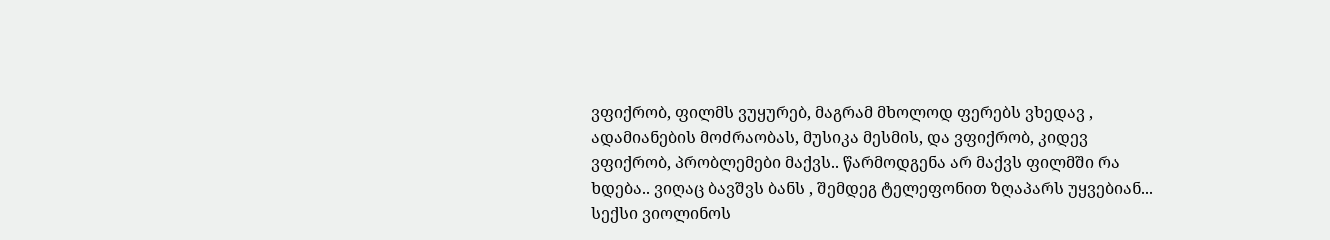ვფიქრობ, ფილმს ვუყურებ, მაგრამ მხოლოდ ფერებს ვხედავ , ადამიანების მოძრაობას, მუსიკა მესმის, და ვფიქრობ, კიდევ ვფიქრობ, პრობლემები მაქვს.. წარმოდგენა არ მაქვს ფილმში რა ხდება.. ვიღაც ბავშვს ბანს , შემდეგ ტელეფონით ზღაპარს უყვებიან... სექსი ვიოლინოს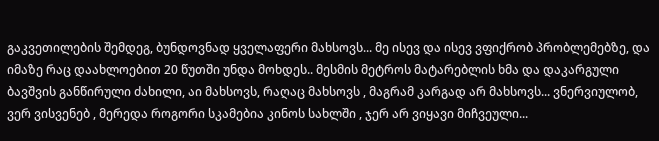გაკვეთილების შემდეგ, ბუნდოვნად ყველაფერი მახსოვს... მე ისევ და ისევ ვფიქრობ პრობლემებზე, და იმაზე რაც დაახლოებით 20 წუთში უნდა მოხდეს.. მესმის მეტროს მატარებლის ხმა და დაკარგული ბავშვის განწირული ძახილი, აი მახსოვს, რაღაც მახსოვს , მაგრამ კარგად არ მახსოვს... ვნერვიულობ, ვერ ვისვენებ , მერედა როგორი სკამებია კინოს სახლში , ჯერ არ ვიყავი მიჩვეული...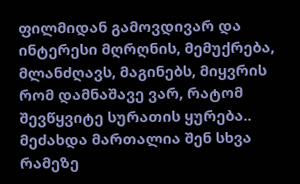ფილმიდან გამოვდივარ და ინტერესი მღრღნის, მემუქრება, მლანძღავს, მაგინებს, მიყვრის რომ დამნაშავე ვარ, რატომ შევწყვიტე სურათის ყურება.. მეძახდა მართალია შენ სხვა რამეზე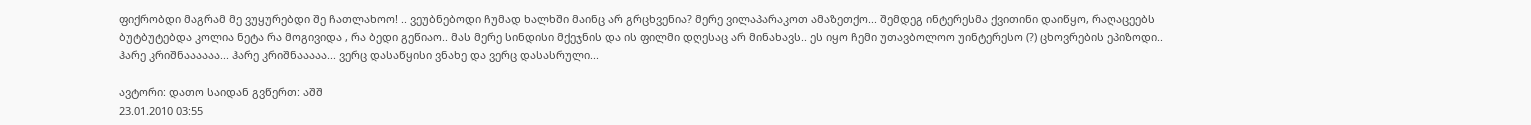ფიქრობდი მაგრამ მე ვუყურებდი შე ჩათლახოო! .. ვეუბნებოდი ჩუმად ხალხში მაინც არ გრცხვენია? მერე ვილაპარაკოთ ამაზეთქო... შემდეგ ინტერესმა ქვითინი დაიწყო, რაღაცეებს ბუტბუტებდა კოლია ნეტა რა მოგივიდა , რა ბედი გეწიაო.. მას მერე სინდისი მქეჯნის და ის ფილმი დღესაც არ მინახავს.. ეს იყო ჩემი უთავბოლოო უინტერესო (?) ცხოვრების ეპიზოდი.. ჰარე კრიშნაააააა... ჰარე კრიშნააააა... ვერც დასაწყისი ვნახე და ვერც დასასრული...

ავტორი: დათო საიდან გვწერთ: აშშ
23.01.2010 03:55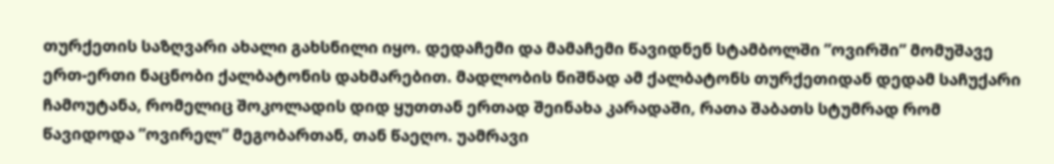თურქეთის საზღვარი ახალი გახსნილი იყო. დედაჩემი და მამაჩემი წავიდნენ სტამბოლში ”ოვირში” მომუშავე ერთ-ერთი ნაცნობი ქალბატონის დახმარებით. მადლობის ნიშნად ამ ქალბატონს თურქეთიდან დედამ საჩუქარი ჩამოუტანა, რომელიც შოკოლადის დიდ ყუთთან ერთად შეინახა კარადაში, რათა შაბათს სტუმრად რომ წავიდოდა ”ოვირელ” მეგობართან, თან წაეღო. უამრავი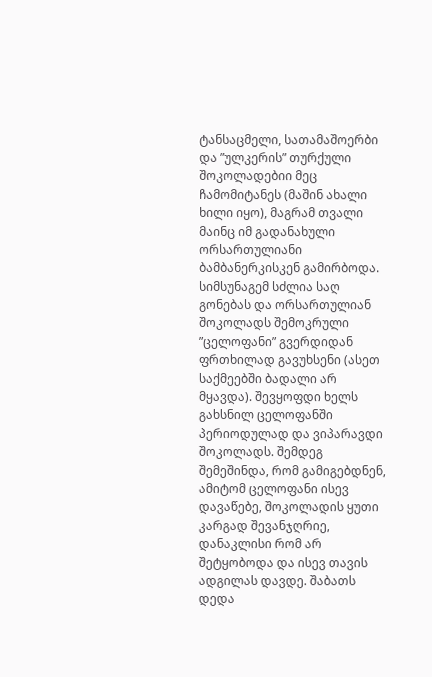ტანსაცმელი, სათამაშოერბი და ”ულკერის” თურქული შოკოლადებიი მეც ჩამომიტანეს (მაშინ ახალი ხილი იყო), მაგრამ თვალი მაინც იმ გადანახული ორსართულიანი ბამბანერკისკენ გამირბოდა. სიმსუნაგემ სძლია საღ გონებას და ორსართულიან შოკოლადს შემოკრული ”ცელოფანი” გვერდიდან ფრთხილად გავუხსენი (ასეთ საქმეებში ბადალი არ მყავდა). შევყოფდი ხელს გახსნილ ცელოფანში პერიოდულად და ვიპარავდი შოკოლადს. შემდეგ შემეშინდა, რომ გამიგებდნენ, ამიტომ ცელოფანი ისევ დავაწებე, შოკოლადის ყუთი კარგად შევანჯღრიე, დანაკლისი რომ არ შეტყობოდა და ისევ თავის ადგილას დავდე. შაბათს დედა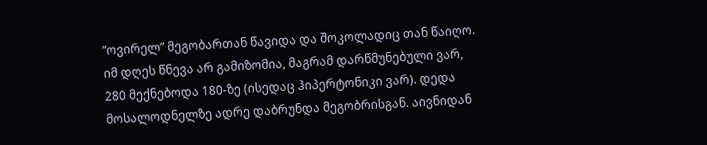”ოვირელ” მეგობართან წავიდა და შოკოლადიც თან წაიღო. იმ დღეს წნევა არ გამიზომია, მაგრამ დარწმუნებული ვარ, 280 მექნებოდა 180-ზე (ისედაც ჰიპერტონიკი ვარ). დედა მოსალოდნელზე ადრე დაბრუნდა მეგობრისგან. აივნიდან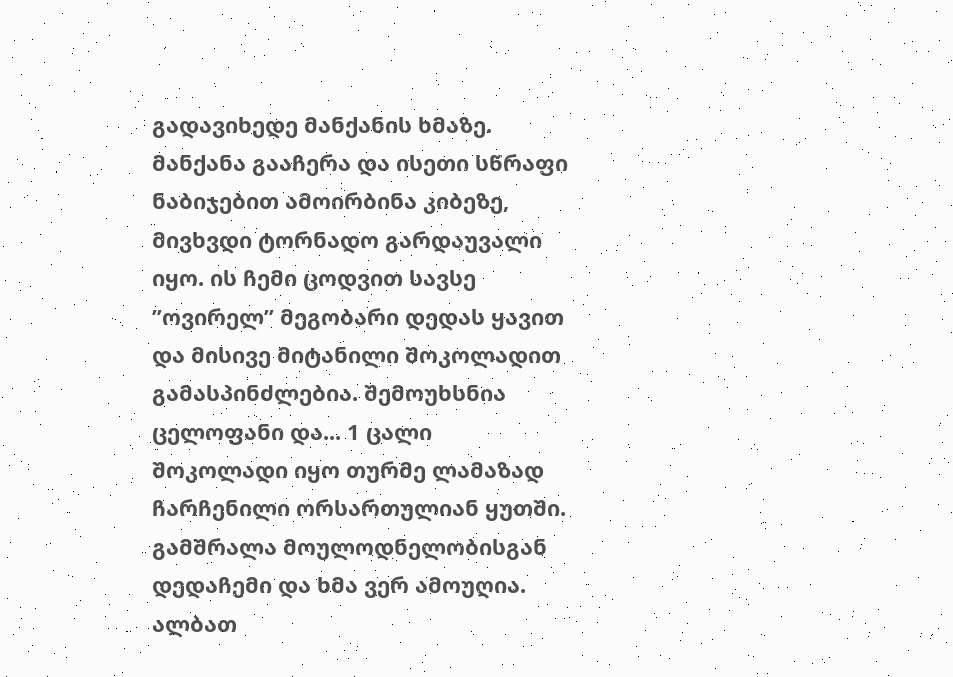გადავიხედე მანქანის ხმაზე. მანქანა გააჩერა და ისეთი სწრაფი ნაბიჯებით ამოირბინა კიბეზე, მივხვდი ტორნადო გარდაუვალი იყო. ის ჩემი ცოდვით სავსე ”ოვირელ” მეგობარი დედას ყავით და მისივე მიტანილი შოკოლადით გამასპინძლებია. შემოუხსნია ცელოფანი და... 1 ცალი შოკოლადი იყო თურმე ლამაზად ჩარჩენილი ორსართულიან ყუთში. გამშრალა მოულოდნელობისგან დედაჩემი და ხმა ვერ ამოუღია.
ალბათ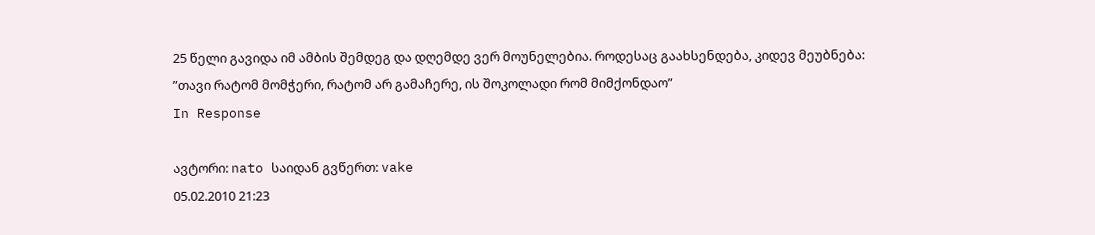25 წელი გავიდა იმ ამბის შემდეგ და დღემდე ვერ მოუნელებია. როდესაც გაახსენდება, კიდევ მეუბნება: ”თავი რატომ მომჭერი, რატომ არ გამაჩერე, ის შოკოლადი რომ მიმქონდაო”
In Response

ავტორი: nato საიდან გვწერთ: vake
05.02.2010 21:23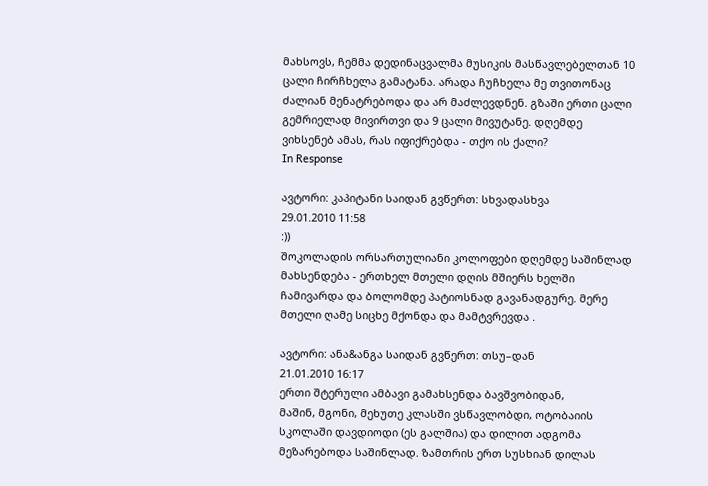მახსოვს, ჩემმა დედინაცვალმა მუსიკის მასწავლებელთან 10 ცალი ჩირჩხელა გამატანა. არადა ჩუჩხელა მე თვითონაც ძალიან მენატრებოდა და არ მაძლევდნენ. გზაში ერთი ცალი გემრიელად მივირთვი და 9 ცალი მივუტანე. დღემდე ვიხსენებ ამას, რას იფიქრებდა - თქო ის ქალი?
In Response

ავტორი: კაპიტანი საიდან გვწერთ: სხვადასხვა
29.01.2010 11:58
:))
შოკოლადის ორსართულიანი კოლოფები დღემდე საშინლად მახსენდება - ერთხელ მთელი დღის მშიერს ხელში ჩამივარდა და ბოლომდე პატიოსნად გავანადგურე. მერე მთელი ღამე სიცხე მქონდა და მამტვრევდა .

ავტორი: ანა&ანგა საიდან გვწერთ: თსუ–დან
21.01.2010 16:17
ერთი შტერული ამბავი გამახსენდა ბავშვობიდან,
მაშინ, მგონი, მეხუთე კლასში ვსწავლობდი, ოტობაიის სკოლაში დავდიოდი (ეს გალშია) და დილით ადგომა მეზარებოდა საშინლად. ზამთრის ერთ სუსხიან დილას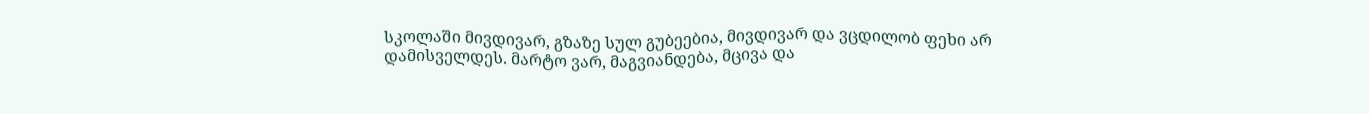სკოლაში მივდივარ, გზაზე სულ გუბეებია, მივდივარ და ვცდილობ ფეხი არ დამისველდეს. მარტო ვარ, მაგვიანდება, მცივა და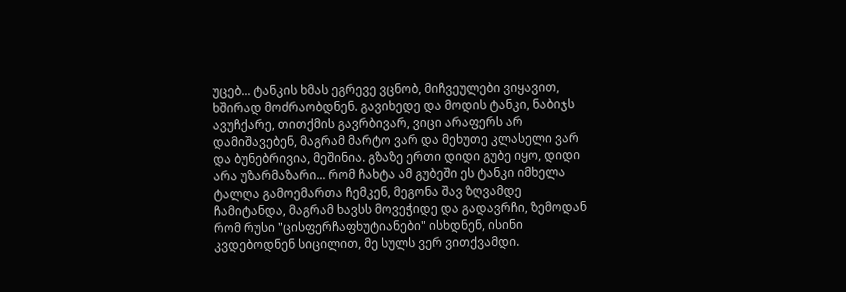უცებ... ტანკის ხმას ეგრევე ვცნობ, მიჩვეულები ვიყავით, ხშირად მოძრაობდნენ. გავიხედე და მოდის ტანკი, ნაბიჯს ავუჩქარე, თითქმის გავრბივარ, ვიცი არაფერს არ დამიშავებენ, მაგრამ მარტო ვარ და მეხუთე კლასელი ვარ და ბუნებრივია, მეშინია. გზაზე ერთი დიდი გუბე იყო, დიდი არა უზარმაზარი... რომ ჩახტა ამ გუბეში ეს ტანკი იმხელა ტალღა გამოემართა ჩემკენ, მეგონა შავ ზღვამდე ჩამიტანდა, მაგრამ ხავსს მოვეჭიდე და გადავრჩი, ზემოდან რომ რუსი "ცისფერჩაფხუტიანები" ისხდნენ, ისინი კვდებოდნენ სიცილით, მე სულს ვერ ვითქვამდი.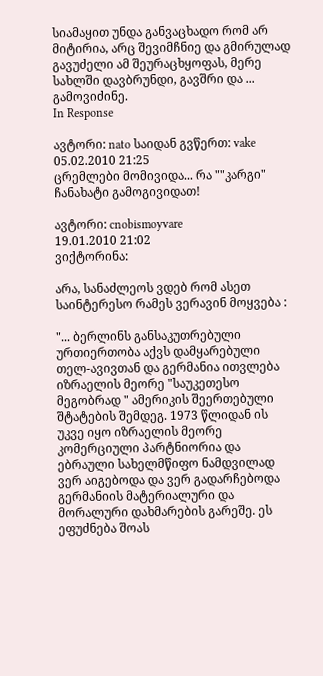სიამაყით უნდა განვაცხადო რომ არ მიტირია, არც შევიმჩნიე და გმირულად გავუძელი ამ შეურაცხყოფას, მერე სახლში დავბრუნდი, გავშრი და ... გამოვიძინე.
In Response

ავტორი: nato საიდან გვწერთ: vake
05.02.2010 21:25
ცრემლები მომივიდა... რა ""კარგი" ჩანახატი გამოგივიდათ!

ავტორი: cnobismoyvare
19.01.2010 21:02
ვიქტორინა:

არა, სანაძლეოს ვდებ რომ ასეთ საინტერესო რამეს ვერავინ მოყვება :

"... ბერლინს განსაკუთრებული ურთიერთობა აქვს დამყარებული თელ-ავივთან და გერმანია ითვლება იზრაელის მეორე "საუკეთესო მეგობრად " ამერიკის შეერთებული შტატების შემდეგ. 1973 წლიდან ის უკვე იყო იზრაელის მეორე კომერციული პარტნიორია და ებრაული სახელმწიფო ნამდვილად ვერ აიგებოდა და ვერ გადარჩებოდა გერმანიის მატერიალური და მორალური დახმარების გარეშე. ეს ეფუძნება შოას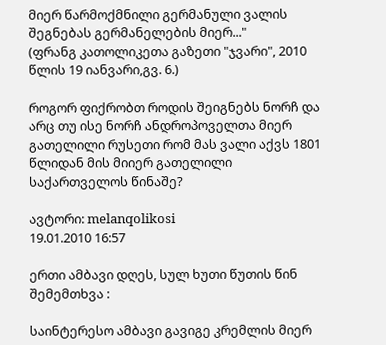მიერ წარმოქმნილი გერმანული ვალის შეგნებას გერმანელების მიერ..."
(ფრანგ კათოლიკეთა გაზეთი "ჯვარი", 2010 წლის 19 იანვარი,გვ. 6.)

როგორ ფიქრობთ როდის შეიგნებს ნორჩ და არც თუ ისე ნორჩ ანდროპოველთა მიერ გათელილი რუსეთი რომ მას ვალი აქვს 1801 წლიდან მის მიიერ გათელილი საქართველოს წინაშე?

ავტორი: melanqolikosi
19.01.2010 16:57

ერთი ამბავი დღეს, სულ ხუთი წუთის წინ შემემთხვა :

საინტერესო ამბავი გავიგე კრემლის მიერ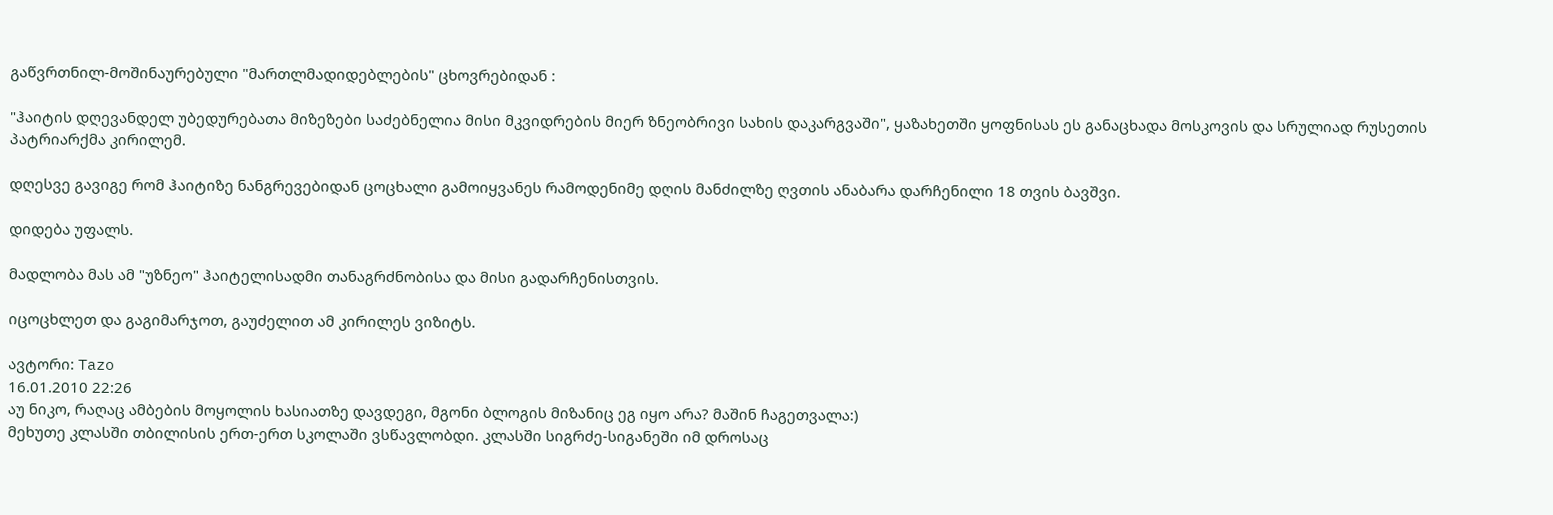გაწვრთნილ-მოშინაურებული "მართლმადიდებლების" ცხოვრებიდან :

"ჰაიტის დღევანდელ უბედურებათა მიზეზები საძებნელია მისი მკვიდრების მიერ ზნეობრივი სახის დაკარგვაში", ყაზახეთში ყოფნისას ეს განაცხადა მოსკოვის და სრულიად რუსეთის პატრიარქმა კირილემ.

დღესვე გავიგე რომ ჰაიტიზე ნანგრევებიდან ცოცხალი გამოიყვანეს რამოდენიმე დღის მანძილზე ღვთის ანაბარა დარჩენილი 18 თვის ბავშვი.

დიდება უფალს.

მადლობა მას ამ "უზნეო" ჰაიტელისადმი თანაგრძნობისა და მისი გადარჩენისთვის.

იცოცხლეთ და გაგიმარჯოთ, გაუძელით ამ კირილეს ვიზიტს.

ავტორი: Tazo
16.01.2010 22:26
აუ ნიკო, რაღაც ამბების მოყოლის ხასიათზე დავდეგი, მგონი ბლოგის მიზანიც ეგ იყო არა? მაშინ ჩაგეთვალა:)
მეხუთე კლასში თბილისის ერთ-ერთ სკოლაში ვსწავლობდი. კლასში სიგრძე-სიგანეში იმ დროსაც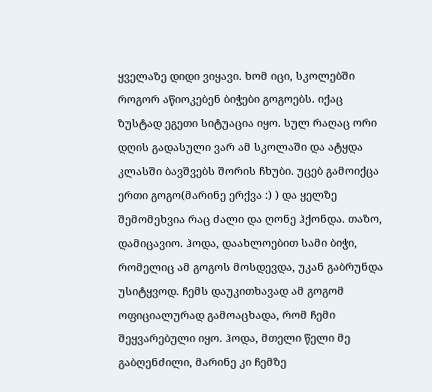ყველაზე დიდი ვიყავი. ხომ იცი, სკოლებში როგორ აწიოკებენ ბიჭები გოგოებს. იქაც ზუსტად ეგეთი სიტუაცია იყო. სულ რაღაც ორი დღის გადასული ვარ ამ სკოლაში და ატყდა კლასში ბავშვებს შორის ჩხუბი. უცებ გამოიქცა ერთი გოგო(მარინე ერქვა :) ) და ყელზე შემომეხვია რაც ძალი და ღონე ჰქონდა. თაზო, დამიცავიო. ჰოდა, დაახლოებით სამი ბიჭი, რომელიც ამ გოგოს მოსდევდა, უკან გაბრუნდა უსიტყვოდ. ჩემს დაუკითხავად ამ გოგომ ოფიციალურად გამოაცხადა, რომ ჩემი შეყვარებული იყო. ჰოდა, მთელი წელი მე გაბღენძილი, მარინე კი ჩემზე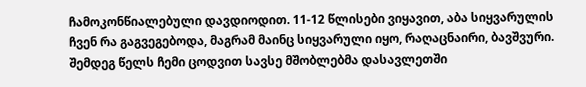ჩამოკონწიალებული დავდიოდით. 11-12 წლისები ვიყავით, აბა სიყვარულის ჩვენ რა გაგვეგებოდა, მაგრამ მაინც სიყვარული იყო, რაღაცნაირი, ბავშვური. შემდეგ წელს ჩემი ცოდვით სავსე მშობლებმა დასავლეთში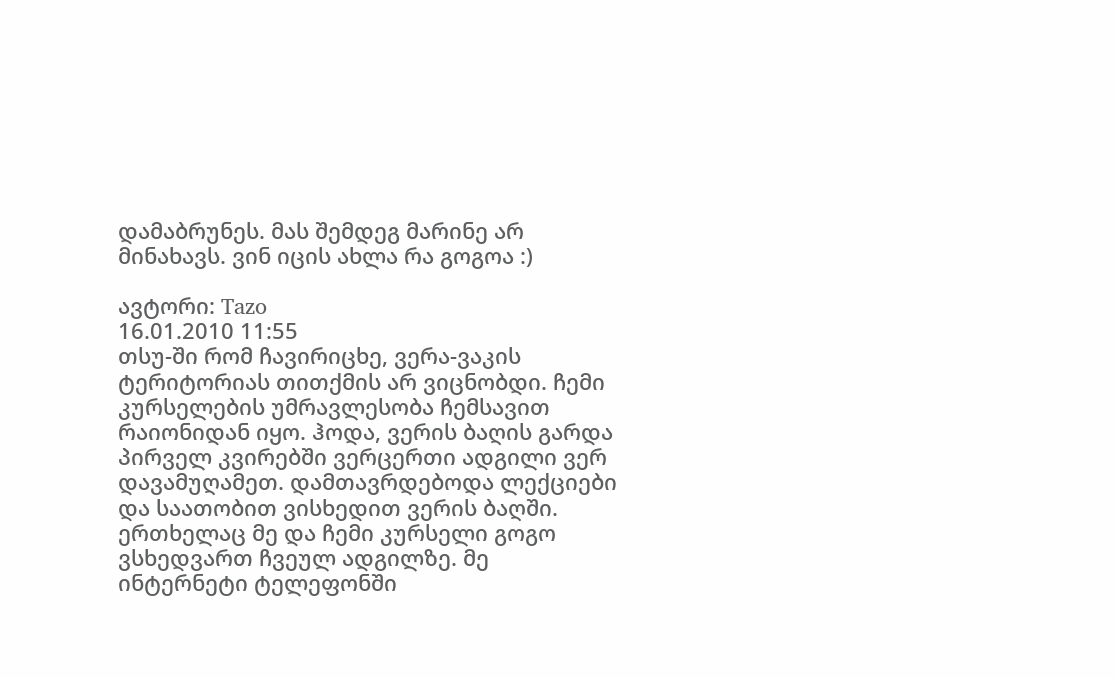დამაბრუნეს. მას შემდეგ მარინე არ მინახავს. ვინ იცის ახლა რა გოგოა :)

ავტორი: Tazo
16.01.2010 11:55
თსუ-ში რომ ჩავირიცხე, ვერა-ვაკის ტერიტორიას თითქმის არ ვიცნობდი. ჩემი კურსელების უმრავლესობა ჩემსავით რაიონიდან იყო. ჰოდა, ვერის ბაღის გარდა პირველ კვირებში ვერცერთი ადგილი ვერ დავამუღამეთ. დამთავრდებოდა ლექციები და საათობით ვისხედით ვერის ბაღში. ერთხელაც მე და ჩემი კურსელი გოგო ვსხედვართ ჩვეულ ადგილზე. მე ინტერნეტი ტელეფონში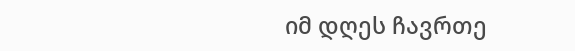იმ დღეს ჩავრთე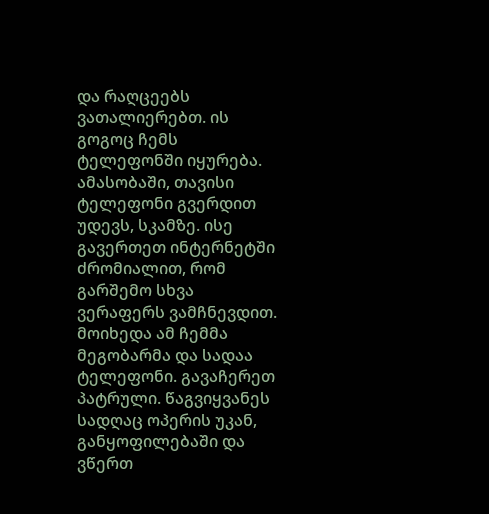და რაღცეებს ვათალიერებთ. ის გოგოც ჩემს ტელეფონში იყურება. ამასობაში, თავისი ტელეფონი გვერდით უდევს, სკამზე. ისე გავერთეთ ინტერნეტში ძრომიალით, რომ გარშემო სხვა ვერაფერს ვამჩნევდით. მოიხედა ამ ჩემმა მეგობარმა და სადაა ტელეფონი. გავაჩერეთ პატრული. წაგვიყვანეს სადღაც ოპერის უკან, განყოფილებაში და ვწერთ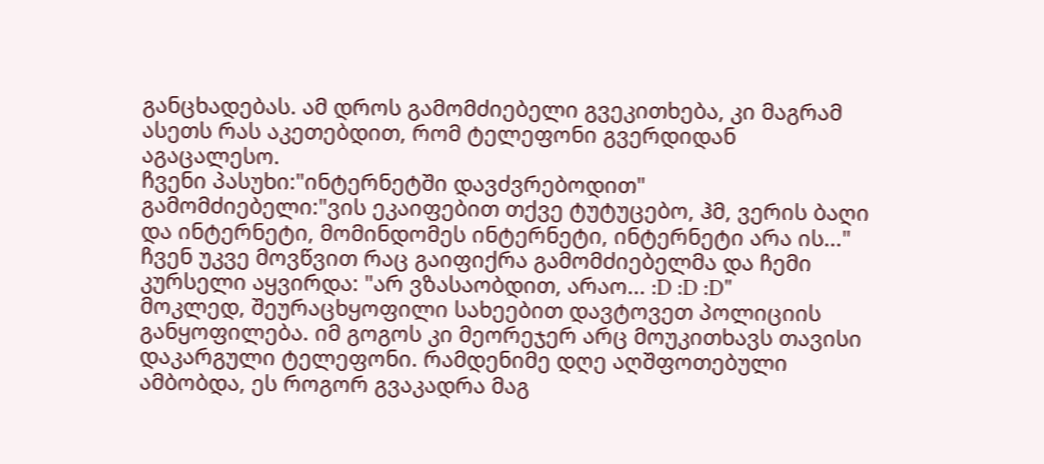განცხადებას. ამ დროს გამომძიებელი გვეკითხება, კი მაგრამ ასეთს რას აკეთებდით, რომ ტელეფონი გვერდიდან აგაცალესო.
ჩვენი პასუხი:"ინტერნეტში დავძვრებოდით"
გამომძიებელი:"ვის ეკაიფებით თქვე ტუტუცებო, ჰმ, ვერის ბაღი და ინტერნეტი, მომინდომეს ინტერნეტი, ინტერნეტი არა ის..."
ჩვენ უკვე მოვწვით რაც გაიფიქრა გამომძიებელმა და ჩემი კურსელი აყვირდა: "არ ვზასაობდით, არაო... :D :D :D"
მოკლედ, შეურაცხყოფილი სახეებით დავტოვეთ პოლიციის განყოფილება. იმ გოგოს კი მეორეჯერ არც მოუკითხავს თავისი დაკარგული ტელეფონი. რამდენიმე დღე აღშფოთებული ამბობდა, ეს როგორ გვაკადრა მაგ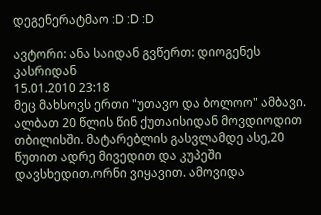დეგენერატმაო :D :D :D

ავტორი: ანა საიდან გვწერთ: დიოგენეს კასრიდან
15.01.2010 23:18
მეც მახსოვს ერთი "უთავო და ბოლოო" ამბავი. ალბათ 20 წლის წინ ქუთაისიდან მოვდიოდით თბილისში. მატარებლის გასვლამდე ასე,20 წუთით ადრე მივედით და კუპეში დავსხედით.ორნი ვიყავით. ამოვიდა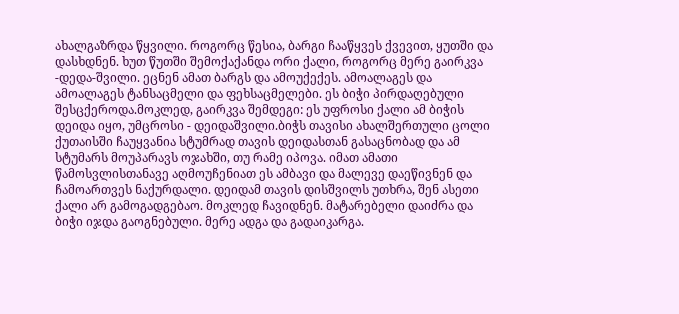ახალგაზრდა წყვილი. როგორც წესია, ბარგი ჩააწყვეს ქვევით, ყუთში და დასხდნენ. ხუთ წუთში შემოქაქანდა ორი ქალი, როგორც მერე გაირკვა -დედა-შვილი. ეცნენ ამათ ბარგს და ამოუქექეს. ამოალაგეს და ამოალაგეს ტანსაცმელი და ფეხსაცმელები. ეს ბიჭი პირდაღებული შესცქეროდა.მოკლედ, გაირკვა შემდეგი: ეს უფროსი ქალი ამ ბიჭის დეიდა იყო, უმცროსი - დეიდაშვილი.ბიჭს თავისი ახალშერთული ცოლი ქუთაისში ჩაუყვანია სტუმრად თავის დეიდასთან გასაცნობად და ამ სტუმარს მოუპარავს ოჯახში, თუ რამე იპოვა. იმათ ამათი წამოსვლისთანავე აღმოუჩენიათ ეს ამბავი და მალევე დაეწივნენ და ჩამოართვეს ნაქურდალი. დეიდამ თავის დისშვილს უთხრა, შენ ასეთი ქალი არ გამოგადგებაო. მოკლედ ჩავიდნენ. მატარებელი დაიძრა და ბიჭი იჯდა გაოგნებული. მერე ადგა და გადაიკარგა.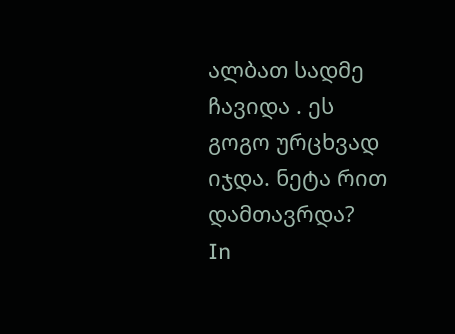ალბათ სადმე ჩავიდა . ეს გოგო ურცხვად იჯდა. ნეტა რით დამთავრდა?
In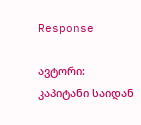Response

ავტორი: კაპიტანი საიდან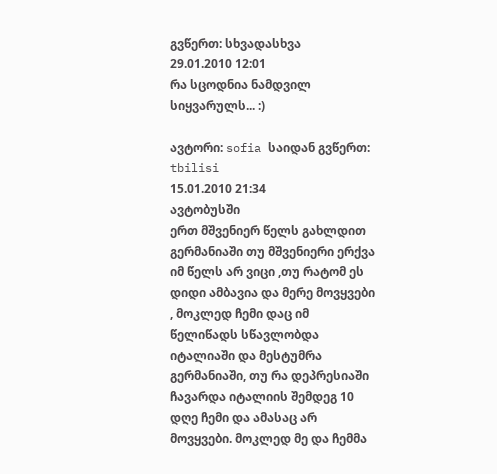გვწერთ: სხვადასხვა
29.01.2010 12:01
რა სცოდნია ნამდვილ სიყვარულს... :)

ავტორი: sofia საიდან გვწერთ: tbilisi
15.01.2010 21:34
ავტობუსში
ერთ მშვენიერ წელს გახლდით გერმანიაში თუ მშვენიერი ერქვა იმ წელს არ ვიცი ,თუ რატომ ეს დიდი ამბავია და მერე მოვყვები , მოკლედ ჩემი დაც იმ წელიწადს სწავლობდა იტალიაში და მესტუმრა გერმანიაში, თუ რა დეპრესიაში ჩავარდა იტალიის შემდეგ 10 დღე ჩემი და ამასაც არ მოვყვები. მოკლედ მე და ჩემმა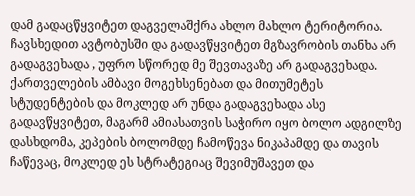დამ გადაცწყვიტეთ დაგველაშქრა ახლო მახლო ტერიტორია. ჩავსხედით ავტობუსში და გადავწყვიტეთ მგზავრობის თანხა არ გადაგვეხადა , უფრო სწორედ მე შევთავაზე არ გადაგვეხადა. ქართველების ამბავი მოგეხსენებათ და მითუმეტეს სტუდენტების და მოკლედ არ უნდა გადაგვეხადა ასე გადავწყვიტეთ, მაგარმ ამიასათვის საჭირო იყო ბოლო ადგილზე დასხდომა, კეპების ბოლომდე ჩამოწევა ნიკაპამდე და თავის ჩაწევაც, მოკლედ ეს სტრატეგიაც შევიმუშავეთ და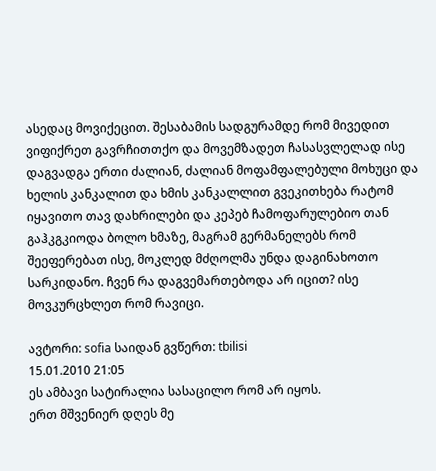ასედაც მოვიქეცით. შესაბამის სადგურამდე რომ მივედით ვიფიქრეთ გავრჩითთქო და მოვემზადეთ ჩასასვლელად ისე დაგვადგა ერთი ძალიან, ძალიან მოფამფალებული მოხუცი და ხელის კანკალით და ხმის კანკალლით გვეკითხება რატომ იყავითო თავ დახრილები და კეპებ ჩამოფარულებიო თან გაჰკგკიოდა ბოლო ხმაზე, მაგრამ გერმანელებს რომ შეეფერებათ ისე, მოკლედ მძღოლმა უნდა დაგინახოთო სარკიდანო. ჩვენ რა დაგვემართებოდა არ იცით? ისე მოვკურცხლეთ რომ რავიცი.

ავტორი: sofia საიდან გვწერთ: tbilisi
15.01.2010 21:05
ეს ამბავი სატირალია სასაცილო რომ არ იყოს.
ერთ მშვენიერ დღეს მე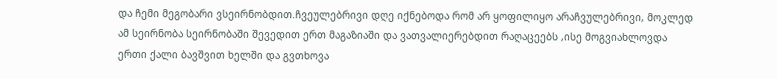და ჩემი მეგობარი ვსეირნობდით.ჩვეულებრივი დღე იქნებოდა რომ არ ყოფილიყო არაჩვულებრივი, მოკლედ ამ სეირნობა სეირნობაში შევედით ერთ მაგაზიაში და ვათვალიერებდით რაღაცეებს ,ისე მოგვიახლოვდა ერთი ქალი ბავშვით ხელში და გვთხოვა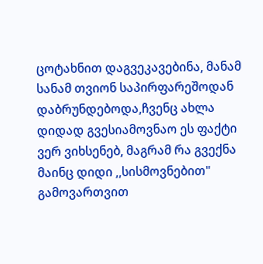ცოტახნით დაგვეკავებინა, მანამ სანამ თვიონ საპირფარეშოდან დაბრუნდებოდა,ჩვენც ახლა დიდად გვესიამოვნაო ეს ფაქტი ვერ ვიხსენებ, მაგრამ რა გვექნა მაინც დიდი ,,სისმოვნებით" გამოვართვით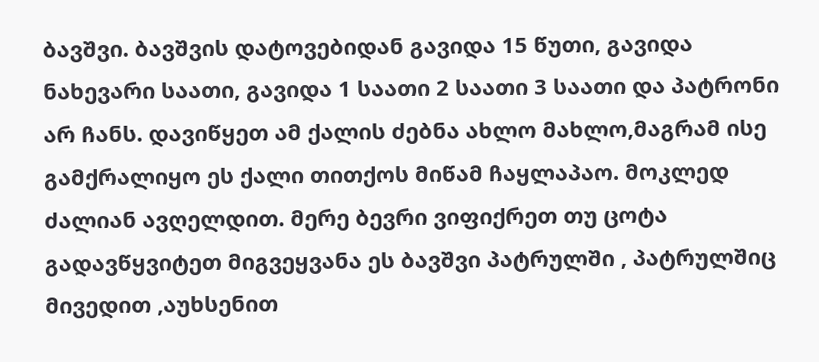ბავშვი. ბავშვის დატოვებიდან გავიდა 15 წუთი, გავიდა ნახევარი საათი, გავიდა 1 საათი 2 საათი 3 საათი და პატრონი არ ჩანს. დავიწყეთ ამ ქალის ძებნა ახლო მახლო,მაგრამ ისე გამქრალიყო ეს ქალი თითქოს მიწამ ჩაყლაპაო. მოკლედ ძალიან ავღელდით. მერე ბევრი ვიფიქრეთ თუ ცოტა გადავწყვიტეთ მიგვეყვანა ეს ბავშვი პატრულში , პატრულშიც მივედით ,აუხსენით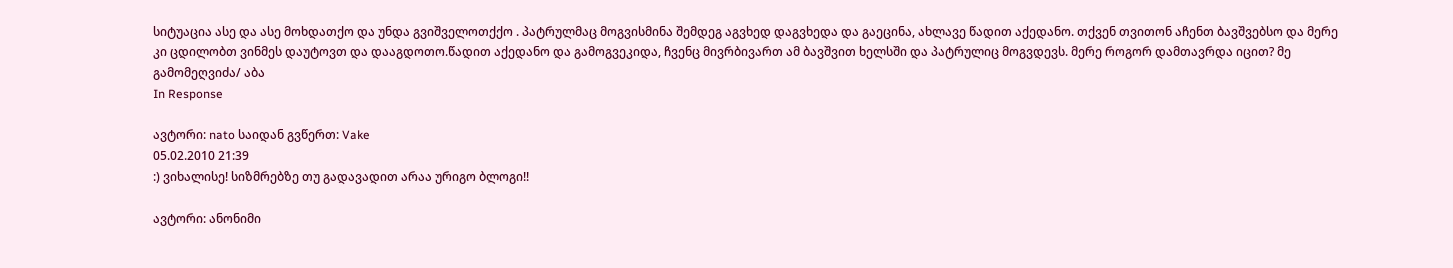სიტუაცია ასე და ასე მოხდათქო და უნდა გვიშველოთქქო . პატრულმაც მოგვისმინა შემდეგ აგვხედ დაგვხედა და გაეცინა, ახლავე წადით აქედანო. თქვენ თვითონ აჩენთ ბავშვებსო და მერე კი ცდილობთ ვინმეს დაუტოვთ და დააგდოთო.წადით აქედანო და გამოგვეკიდა, ჩვენც მივრბივართ ამ ბავშვით ხელსში და პატრულიც მოგვდევს. მერე როგორ დამთავრდა იცით? მე გამომეღვიძა/ აბა
In Response

ავტორი: nato საიდან გვწერთ: Vake
05.02.2010 21:39
:) ვიხალისე! სიზმრებზე თუ გადავადით არაა ურიგო ბლოგი!!

ავტორი: ანონიმი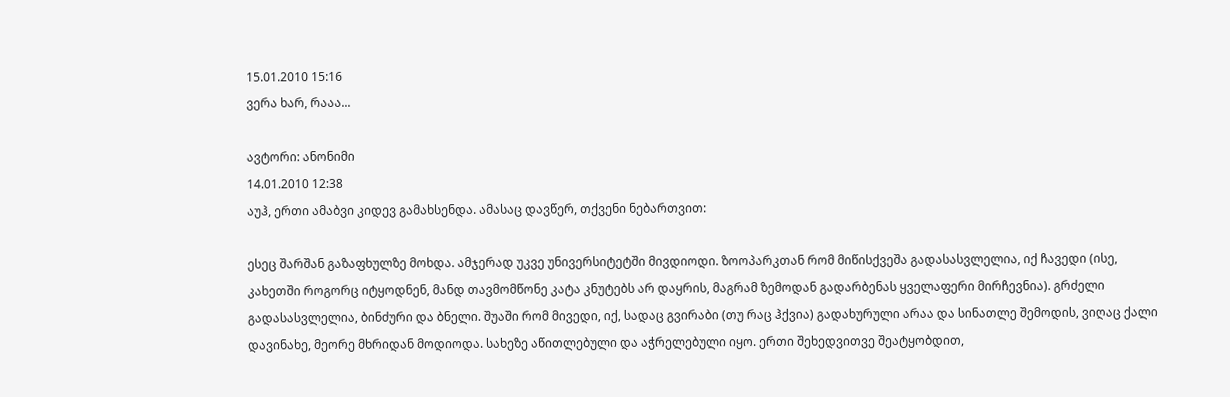15.01.2010 15:16
ვერა ხარ, რააა...

ავტორი: ანონიმი
14.01.2010 12:38
აუჰ, ერთი ამაბვი კიდევ გამახსენდა. ამასაც დავწერ, თქვენი ნებართვით:

ესეც შარშან გაზაფხულზე მოხდა. ამჯერად უკვე უნივერსიტეტში მივდიოდი. ზოოპარკთან რომ მიწისქვეშა გადასასვლელია, იქ ჩავედი (ისე, კახეთში როგორც იტყოდნენ, მანდ თავმომწონე კატა კნუტებს არ დაყრის, მაგრამ ზემოდან გადარბენას ყველაფერი მირჩევნია). გრძელი გადასასვლელია, ბინძური და ბნელი. შუაში რომ მივედი, იქ, სადაც გვირაბი (თუ რაც ჰქვია) გადახურული არაა და სინათლე შემოდის, ვიღაც ქალი დავინახე, მეორე მხრიდან მოდიოდა. სახეზე აწითლებული და აჭრელებული იყო. ერთი შეხედვითვე შეატყობდით,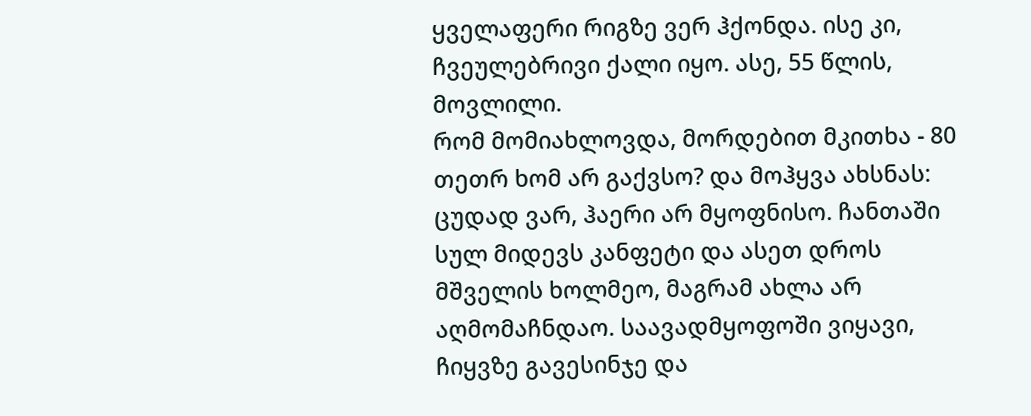ყველაფერი რიგზე ვერ ჰქონდა. ისე კი, ჩვეულებრივი ქალი იყო. ასე, 55 წლის, მოვლილი.
რომ მომიახლოვდა, მორდებით მკითხა - 80 თეთრ ხომ არ გაქვსო? და მოჰყვა ახსნას: ცუდად ვარ, ჰაერი არ მყოფნისო. ჩანთაში სულ მიდევს კანფეტი და ასეთ დროს მშველის ხოლმეო, მაგრამ ახლა არ აღმომაჩნდაო. საავადმყოფოში ვიყავი, ჩიყვზე გავესინჯე და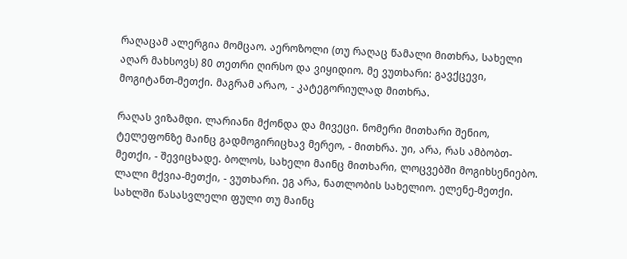რაღაცამ ალერგია მომცაო. აეროზოლი (თუ რაღაც წამალი მითხრა, სახელი აღარ მახსოვს) 80 თეთრი ღირსო და ვიყიდიო. მე ვუთხარი: გავქცევი, მოგიტანთ-მეთქი. მაგრამ არაო, - კატეგორიულად მითხრა.

რაღას ვიზამდი. ლარიანი მქონდა და მივეცი. ნომერი მითხარი შენიო, ტელეფონზე მაინც გადმოგირიცხავ მერეო, - მითხრა. უი, არა, რას ამბობთ-მეთქი, - შევიცხადე. ბოლოს, სახელი მაინც მითხარი, ლოცვებში მოგიხსენიებო. ლალი მქვია-მეთქი, - ვუთხარი. ეგ არა, ნათლობის სახელიო. ელენე-მეთქი. სახლში წასასვლელი ფული თუ მაინც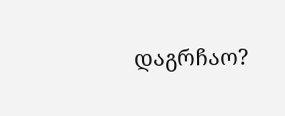დაგრჩაო?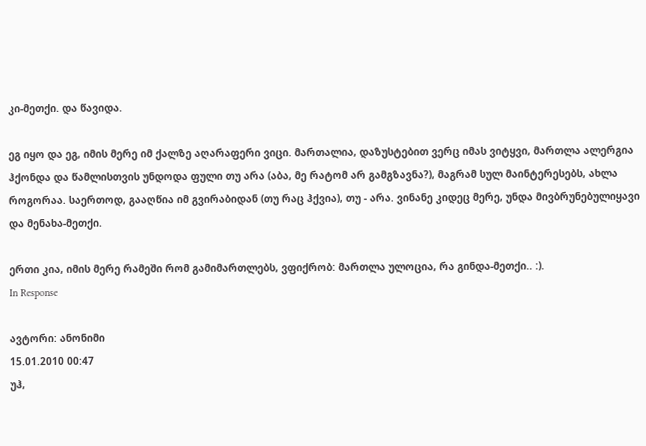კი-მეთქი. და წავიდა.

ეგ იყო და ეგ, იმის მერე იმ ქალზე აღარაფერი ვიცი. მართალია, დაზუსტებით ვერც იმას ვიტყვი, მართლა ალერგია ჰქონდა და წამლისთვის უნდოდა ფული თუ არა (აბა, მე რატომ არ გამგზავნა?), მაგრამ სულ მაინტერესებს, ახლა როგორაა. საერთოდ, გააღწია იმ გვირაბიდან (თუ რაც ჰქვია), თუ - არა. ვინანე კიდეც მერე, უნდა მივბრუნებულიყავი და მენახა-მეთქი.

ერთი კია, იმის მერე რამეში რომ გამიმართლებს, ვფიქრობ: მართლა ულოცია, რა გინდა-მეთქი.. :).
In Response

ავტორი: ანონიმი
15.01.2010 00:47
უჰ,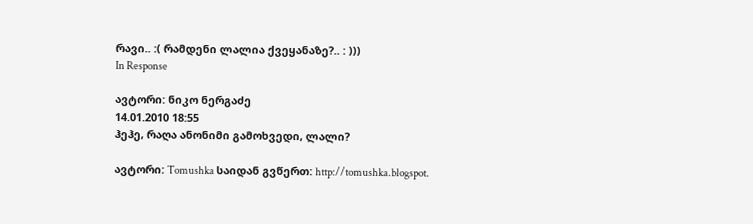რავი.. :( რამდენი ლალია ქვეყანაზე?.. : )))
In Response

ავტორი: ნიკო ნერგაძე
14.01.2010 18:55
ჰეჰე, რაღა ანონიმი გამოხვედი, ლალი?

ავტორი: Tomushka საიდან გვწერთ: http://tomushka.blogspot.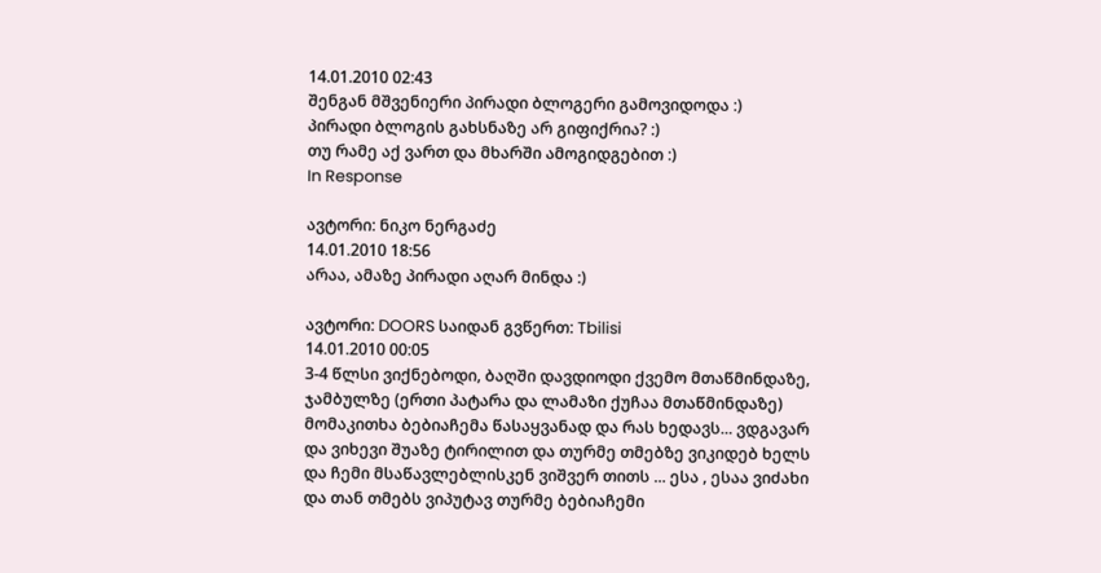14.01.2010 02:43
შენგან მშვენიერი პირადი ბლოგერი გამოვიდოდა :)
პირადი ბლოგის გახსნაზე არ გიფიქრია? :)
თუ რამე აქ ვართ და მხარში ამოგიდგებით :)
In Response

ავტორი: ნიკო ნერგაძე
14.01.2010 18:56
არაა, ამაზე პირადი აღარ მინდა :)

ავტორი: DOORS საიდან გვწერთ: Tbilisi
14.01.2010 00:05
3-4 წლსი ვიქნებოდი, ბაღში დავდიოდი ქვემო მთაწმინდაზე, ჯამბულზე (ერთი პატარა და ლამაზი ქუჩაა მთაწმინდაზე) მომაკითხა ბებიაჩემა წასაყვანად და რას ხედავს... ვდგავარ და ვიხევი შუაზე ტირილით და თურმე თმებზე ვიკიდებ ხელს და ჩემი მსაწავლებლისკენ ვიშვერ თითს ... ესა , ესაა ვიძახი და თან თმებს ვიპუტავ თურმე ბებიაჩემი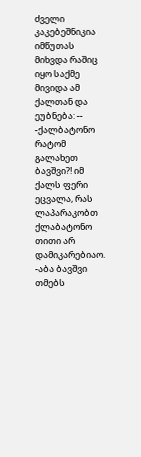ძველი კაკებეშნიკია იმწუთას მიხვდა რაშიც იყო საქმე მივიდა ამ ქალთან და ეუბნება: --
-ქალბატონო რატომ გალახეთ ბავშვი?! იმ ქალს ფერი ეცვალა, რას ლაპარაკობთ ქლაბატონო თითი არ დამიკარებიაო.
-აბა ბავშვი თმებს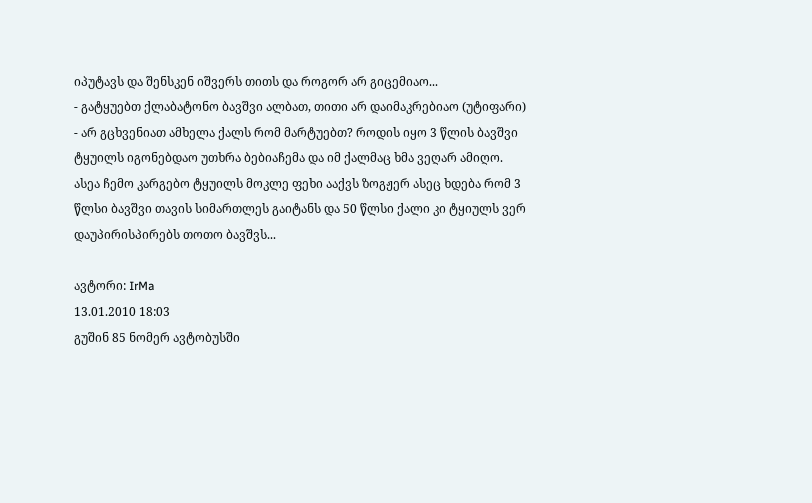იპუტავს და შენსკენ იშვერს თითს და როგორ არ გიცემიაო...
- გატყუებთ ქლაბატონო ბავშვი ალბათ, თითი არ დაიმაკრებიაო (უტიფარი)
- არ გცხვენიათ ამხელა ქალს რომ მარტუებთ? როდის იყო 3 წლის ბავშვი ტყუილს იგონებდაო უთხრა ბებიაჩემა და იმ ქალმაც ხმა ვეღარ ამიღო.
ასეა ჩემო კარგებო ტყუილს მოკლე ფეხი ააქვს ზოგჟერ ასეც ხდება რომ 3 წლსი ბავშვი თავის სიმართლეს გაიტანს და 50 წლსი ქალი კი ტყიულს ვერ დაუპირისპირებს თოთო ბავშვს...

ავტორი: IrMa
13.01.2010 18:03
გუშინ 85 ნომერ ავტობუსში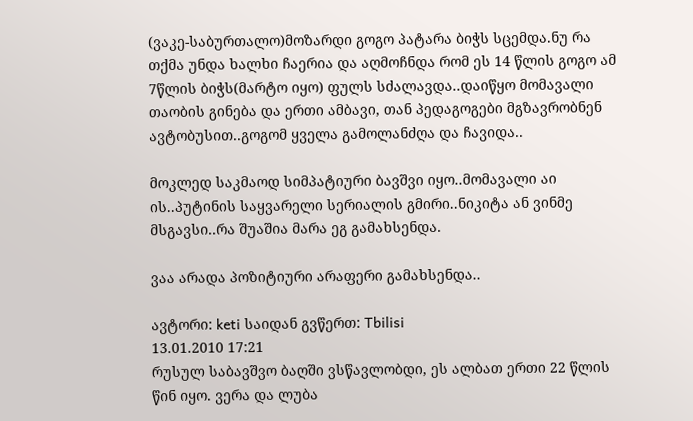(ვაკე-საბურთალო)მოზარდი გოგო პატარა ბიჭს სცემდა.ნუ რა თქმა უნდა ხალხი ჩაერია და აღმოჩნდა რომ ეს 14 წლის გოგო ამ 7წლის ბიჭს(მარტო იყო) ფულს სძალავდა..დაიწყო მომავალი თაობის გინება და ერთი ამბავი, თან პედაგოგები მგზავრობნენ ავტობუსით..გოგომ ყველა გამოლანძღა და ჩავიდა..

მოკლედ საკმაოდ სიმპატიური ბავშვი იყო..მომავალი აი ის..პუტინის საყვარელი სერიალის გმირი..ნიკიტა ან ვინმე მსგავსი..რა შუაშია მარა ეგ გამახსენდა.

ვაა არადა პოზიტიური არაფერი გამახსენდა..

ავტორი: keti საიდან გვწერთ: Tbilisi
13.01.2010 17:21
რუსულ საბავშვო ბაღში ვსწავლობდი, ეს ალბათ ერთი 22 წლის წინ იყო. ვერა და ლუბა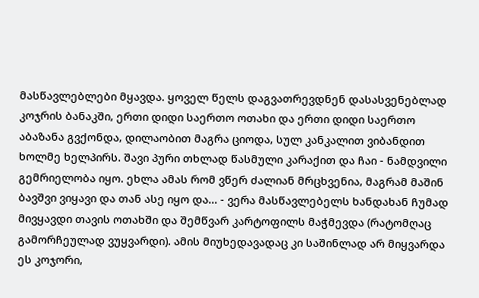მასწავლებლები მყავდა. ყოველ წელს დაგვათრევდნენ დასასვენებლად კოჯრის ბანაკში, ერთი დიდი საერთო ოთახი და ერთი დიდი საერთო აბაზანა გვქონდა, დილაობით მაგრა ციოდა, სულ კანკალით ვიბანდით ხოლმე ხელპირს. შავი პური თხლად წასმული კარაქით და ჩაი - ნამდვილი გემრიელობა იყო. ეხლა ამას რომ ვწერ ძალიან მრცხვენია, მაგრამ მაშინ ბავშვი ვიყავი და თან ასე იყო და... - ვერა მასწავლებელს ხანდახან ჩუმად მივყავდი თავის ოთახში და შემწვარ კარტოფილს მაჭმევდა (რატომღაც გამორჩეულად ვუყვარდი). ამის მიუხედავადაც კი საშინლად არ მიყვარდა ეს კოჯორი,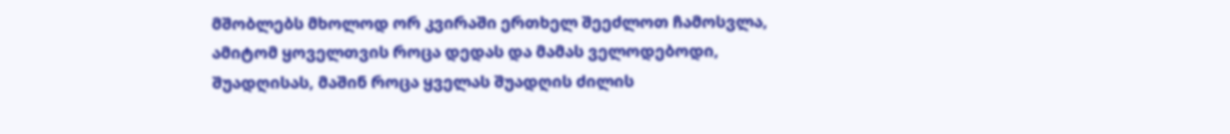მშობლებს მხოლოდ ორ კვირაში ერთხელ შეეძლოთ ჩამოსვლა, ამიტომ ყოველთვის როცა დედას და მამას ველოდებოდი, შუადღისას, მაშინ როცა ყველას შუადღის ძილის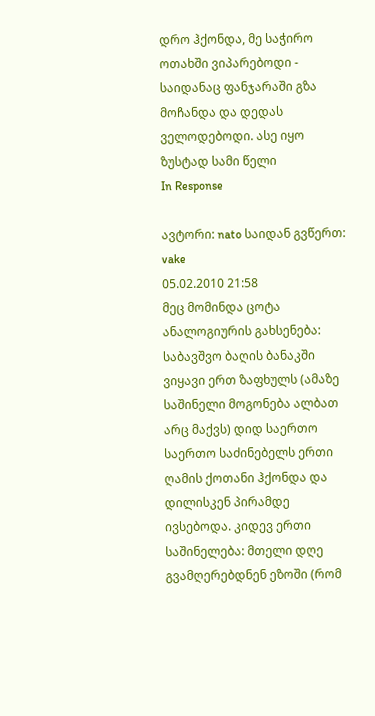დრო ჰქონდა, მე საჭირო ოთახში ვიპარებოდი - საიდანაც ფანჯარაში გზა მოჩანდა და დედას ველოდებოდი. ასე იყო ზუსტად სამი წელი
In Response

ავტორი: nato საიდან გვწერთ: vake
05.02.2010 21:58
მეც მომინდა ცოტა ანალოგიურის გახსენება: საბავშვო ბაღის ბანაკში ვიყავი ერთ ზაფხულს (ამაზე საშინელი მოგონება ალბათ არც მაქვს) დიდ საერთო საერთო საძინებელს ერთი ღამის ქოთანი ჰქონდა და დილისკენ პირამდე ივსებოდა. კიდევ ერთი საშინელება: მთელი დღე გვამღერებდნენ ეზოში (რომ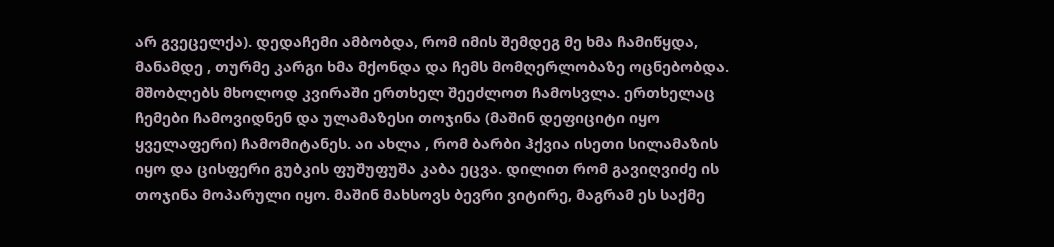არ გვეცელქა). დედაჩემი ამბობდა, რომ იმის შემდეგ მე ხმა ჩამიწყდა, მანამდე , თურმე კარგი ხმა მქონდა და ჩემს მომღერლობაზე ოცნებობდა. მშობლებს მხოლოდ კვირაში ერთხელ შეეძლოთ ჩამოსვლა. ერთხელაც ჩემები ჩამოვიდნენ და ულამაზესი თოჯინა (მაშინ დეფიციტი იყო ყველაფერი) ჩამომიტანეს. აი ახლა , რომ ბარბი ჰქვია ისეთი სილამაზის იყო და ცისფერი გუბკის ფუშუფუშა კაბა ეცვა. დილით რომ გავიღვიძე ის თოჯინა მოპარული იყო. მაშინ მახსოვს ბევრი ვიტირე, მაგრამ ეს საქმე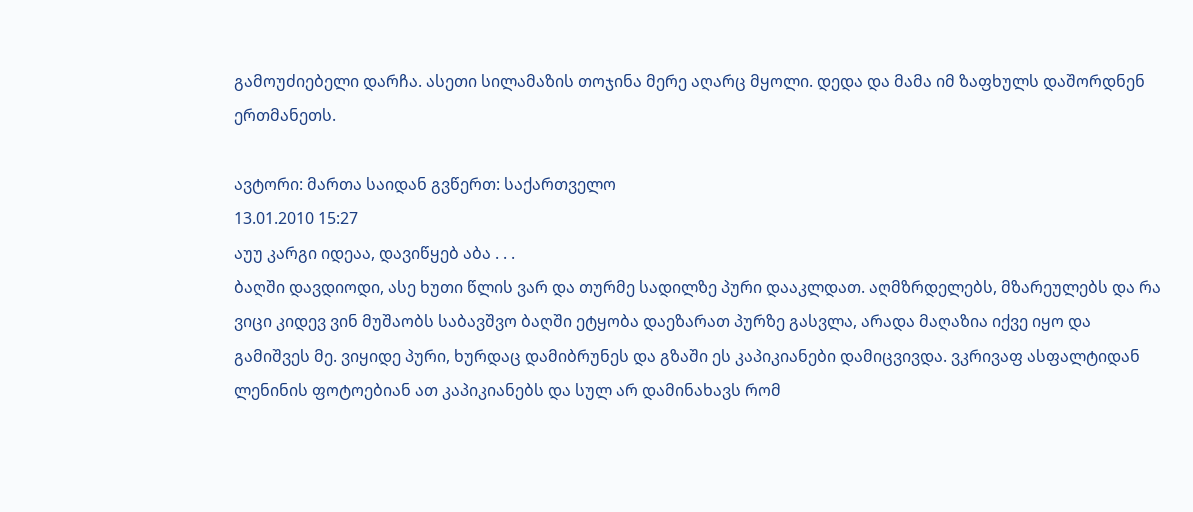გამოუძიებელი დარჩა. ასეთი სილამაზის თოჯინა მერე აღარც მყოლი. დედა და მამა იმ ზაფხულს დაშორდნენ ერთმანეთს.

ავტორი: მართა საიდან გვწერთ: საქართველო
13.01.2010 15:27
აუუ კარგი იდეაა, დავიწყებ აბა . . .
ბაღში დავდიოდი, ასე ხუთი წლის ვარ და თურმე სადილზე პური დააკლდათ. აღმზრდელებს, მზარეულებს და რა ვიცი კიდევ ვინ მუშაობს საბავშვო ბაღში ეტყობა დაეზარათ პურზე გასვლა, არადა მაღაზია იქვე იყო და გამიშვეს მე. ვიყიდე პური, ხურდაც დამიბრუნეს და გზაში ეს კაპიკიანები დამიცვივდა. ვკრივაფ ასფალტიდან ლენინის ფოტოებიან ათ კაპიკიანებს და სულ არ დამინახავს რომ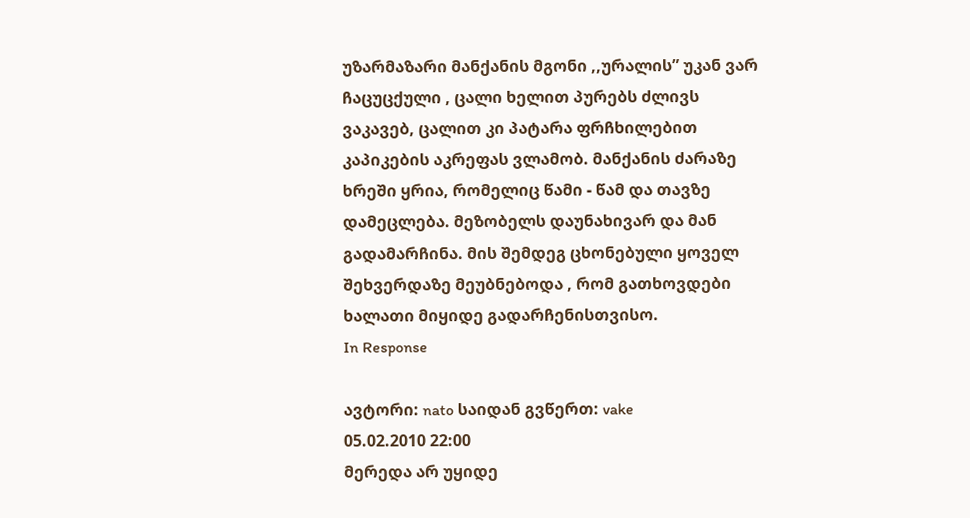უზარმაზარი მანქანის მგონი ,,ურალის” უკან ვარ ჩაცუცქული , ცალი ხელით პურებს ძლივს ვაკავებ, ცალით კი პატარა ფრჩხილებით კაპიკების აკრეფას ვლამობ. მანქანის ძარაზე ხრეში ყრია, რომელიც წამი - წამ და თავზე დამეცლება. მეზობელს დაუნახივარ და მან გადამარჩინა. მის შემდეგ ცხონებული ყოველ შეხვერდაზე მეუბნებოდა , რომ გათხოვდები ხალათი მიყიდე გადარჩენისთვისო.
In Response

ავტორი: nato საიდან გვწერთ: vake
05.02.2010 22:00
მერედა არ უყიდე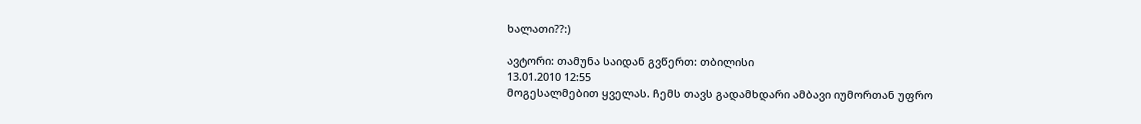ხალათი??:)

ავტორი: თამუნა საიდან გვწერთ: თბილისი
13.01.2010 12:55
მოგესალმებით ყველას. ჩემს თავს გადამხდარი ამბავი იუმორთან უფრო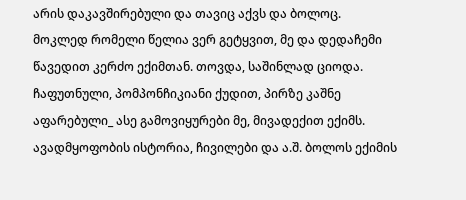არის დაკავშირებული და თავიც აქვს და ბოლოც.
მოკლედ რომელი წელია ვერ გეტყვით, მე და დედაჩემი წავედით კერძო ექიმთან. თოვდა, საშინლად ციოდა. ჩაფუთნული, პომპონჩიკიანი ქუდით, პირზე კაშნე აფარებული_ ასე გამოვიყურები მე, მივადექით ექიმს. ავადმყოფობის ისტორია, ჩივილები და ა.შ. ბოლოს ექიმის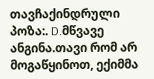თავჩაქინდრული პოზა:. D.მწვავე ანგინა.თავი რომ არ მოგაწყინოთ, ექიმმა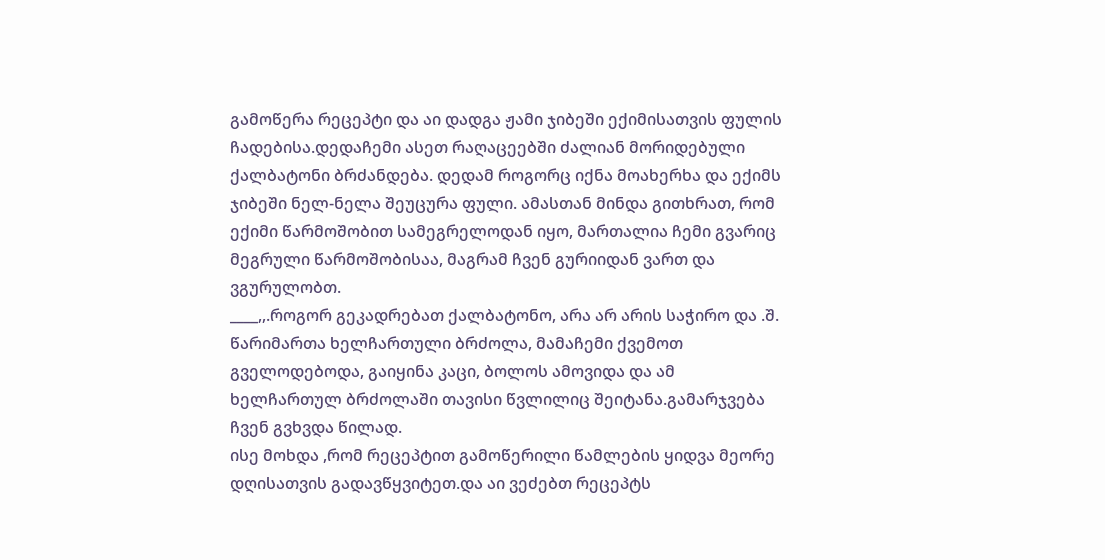გამოწერა რეცეპტი და აი დადგა ჟამი ჯიბეში ექიმისათვის ფულის ჩადებისა.დედაჩემი ასეთ რაღაცეებში ძალიან მორიდებული ქალბატონი ბრძანდება. დედამ როგორც იქნა მოახერხა და ექიმს ჯიბეში ნელ-ნელა შეუცურა ფული. ამასთან მინდა გითხრათ, რომ ექიმი წარმოშობით სამეგრელოდან იყო, მართალია ჩემი გვარიც მეგრული წარმოშობისაა, მაგრამ ჩვენ გურიიდან ვართ და ვგურულობთ.
____,,.როგორ გეკადრებათ ქალბატონო, არა არ არის საჭირო და .შ.
წარიმართა ხელჩართული ბრძოლა, მამაჩემი ქვემოთ გველოდებოდა, გაიყინა კაცი, ბოლოს ამოვიდა და ამ ხელჩართულ ბრძოლაში თავისი წვლილიც შეიტანა.გამარჯვება ჩვენ გვხვდა წილად.
ისე მოხდა ,რომ რეცეპტით გამოწერილი წამლების ყიდვა მეორე დღისათვის გადავწყვიტეთ.და აი ვეძებთ რეცეპტს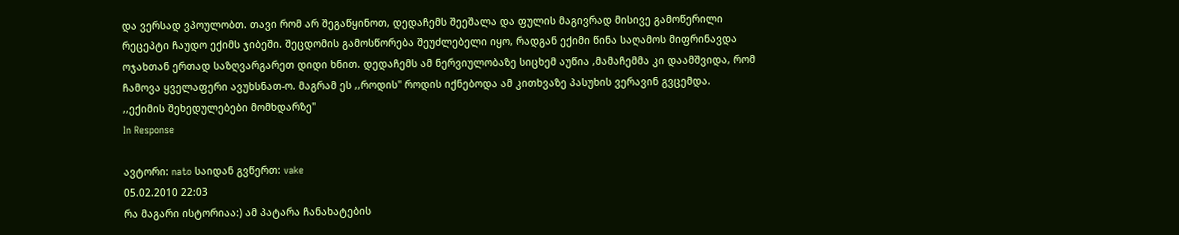და ვერსად ვპოულობთ. თავი რომ არ შეგაწყინოთ, დედაჩემს შეეშალა და ფულის მაგივრად მისივე გამოწერილი რეცეპტი ჩაუდო ექიმს ჯიბეში. შეცდომის გამოსწორება შეუძლებელი იყო, რადგან ექიმი წინა საღამოს მიფრინავდა ოჯახთან ერთად საზღვარგარეთ დიდი ხნით. დედაჩემს ამ ნერვიულობაზე სიცხემ აუწია ,მამაჩემმა კი დაამშვიდა, რომ ჩამოვა ყველაფერი ავუხსნათ-ო. მაგრამ ეს ,,როდის" როდის იქნებოდა ამ კითხვაზე პასუხის ვერავინ გვცემდა.
,,ექიმის შეხედულებები მომხდარზე"
In Response

ავტორი: nato საიდან გვწერთ: vake
05.02.2010 22:03
რა მაგარი ისტორიაა:) ამ პატარა ჩანახატების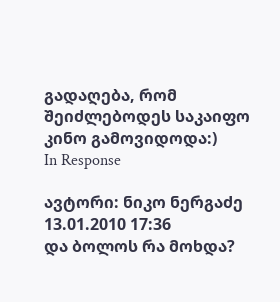გადაღება, რომ შეიძლებოდეს საკაიფო კინო გამოვიდოდა:)
In Response

ავტორი: ნიკო ნერგაძე
13.01.2010 17:36
და ბოლოს რა მოხდა?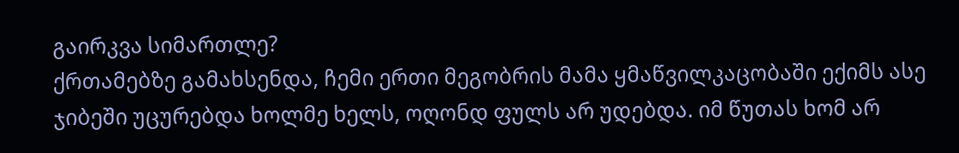გაირკვა სიმართლე?
ქრთამებზე გამახსენდა, ჩემი ერთი მეგობრის მამა ყმაწვილკაცობაში ექიმს ასე ჯიბეში უცურებდა ხოლმე ხელს, ოღონდ ფულს არ უდებდა. იმ წუთას ხომ არ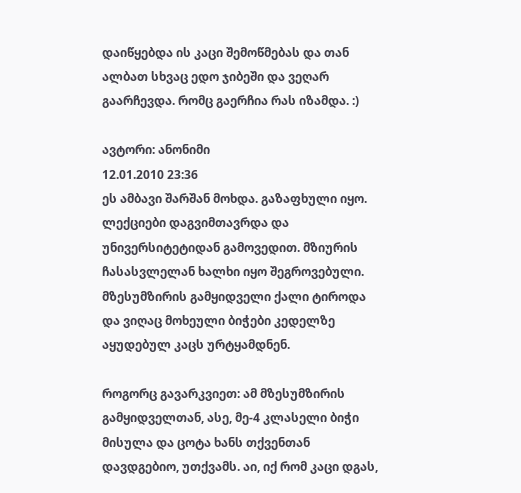დაიწყებდა ის კაცი შემოწმებას და თან ალბათ სხვაც ედო ჯიბეში და ვეღარ გაარჩევდა. რომც გაერჩია რას იზამდა. :)

ავტორი: ანონიმი
12.01.2010 23:36
ეს ამბავი შარშან მოხდა. გაზაფხული იყო. ლექციები დაგვიმთავრდა და უნივერსიტეტიდან გამოვედით. მზიურის ჩასასვლელან ხალხი იყო შეგროვებული. მზესუმზირის გამყიდველი ქალი ტიროდა და ვიღაც მოხეული ბიჭები კედელზე აყუდებულ კაცს ურტყამდნენ.

როგორც გავარკვიეთ: ამ მზესუმზირის გამყიდველთან, ასე, მე-4 კლასელი ბიჭი მისულა და ცოტა ხანს თქვენთან დავდგებიო, უთქვამს. აი, იქ რომ კაცი დგას,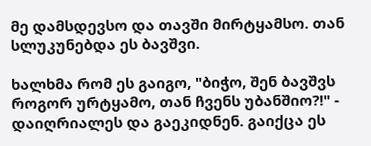მე დამსდევსო და თავში მირტყამსო. თან სლუკუნებდა ეს ბავშვი.

ხალხმა რომ ეს გაიგო, "ბიჭო, შენ ბავშვს როგორ ურტყამო, თან ჩვენს უბანშიო?!" - დაიღრიალეს და გაეკიდნენ. გაიქცა ეს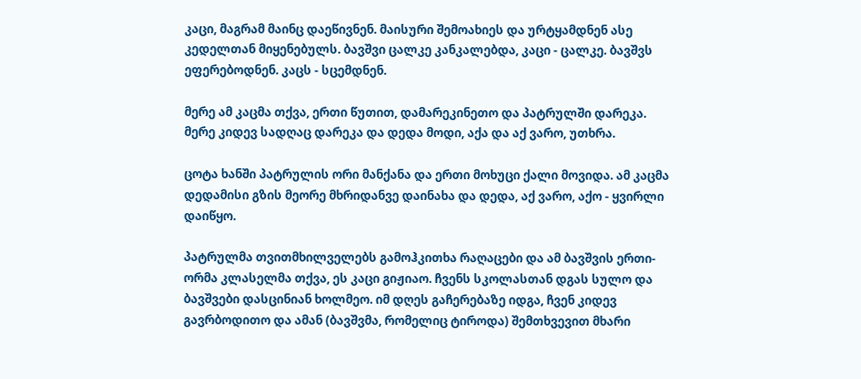კაცი, მაგრამ მაინც დაეწივნენ. მაისური შემოახიეს და ურტყამდნენ ასე კედელთან მიყენებულს. ბავშვი ცალკე კანკალებდა, კაცი - ცალკე. ბავშვს ეფერებოდნენ. კაცს - სცემდნენ.

მერე ამ კაცმა თქვა, ერთი წუთით, დამარეკინეთო და პატრულში დარეკა. მერე კიდევ სადღაც დარეკა და დედა მოდი, აქა და აქ ვარო, უთხრა.

ცოტა ხანში პატრულის ორი მანქანა და ერთი მოხუცი ქალი მოვიდა. ამ კაცმა დედამისი გზის მეორე მხრიდანვე დაინახა და დედა, აქ ვარო, აქო - ყვირლი დაიწყო.

პატრულმა თვითმხილველებს გამოჰკითხა რაღაცები და ამ ბავშვის ერთი-ორმა კლასელმა თქვა, ეს კაცი გიჟიაო. ჩვენს სკოლასთან დგას სულო და ბავშვები დასცინიან ხოლმეო. იმ დღეს გაჩერებაზე იდგა, ჩვენ კიდევ გავრბოდითო და ამან (ბავშვმა, რომელიც ტიროდა) შემთხვევით მხარი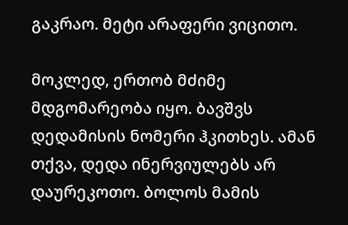გაკრაო. მეტი არაფერი ვიცითო.

მოკლედ, ერთობ მძიმე მდგომარეობა იყო. ბავშვს დედამისის ნომერი ჰკითხეს. ამან თქვა, დედა ინერვიულებს არ დაურეკოთო. ბოლოს მამის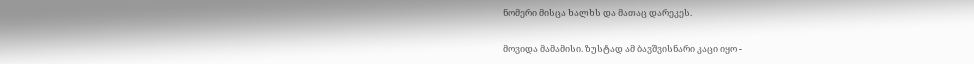ნომერი მისცა ხალხს და მათაც დარეკეს.

მოვიდა მამამისი. ზუსტად ამ ბავშვისნარი კაცი იყო -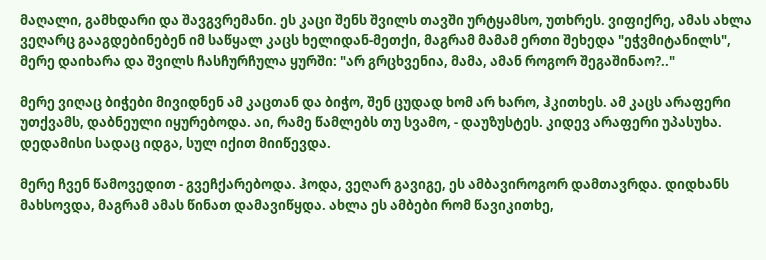მაღალი, გამხდარი და შავგვრემანი. ეს კაცი შენს შვილს თავში ურტყამსო, უთხრეს. ვიფიქრე, ამას ახლა ვეღარც გააგდებინებენ იმ საწყალ კაცს ხელიდან-მეთქი, მაგრამ მამამ ერთი შეხედა "ეჭვმიტანილს", მერე დაიხარა და შვილს ჩასჩურჩულა ყურში: "არ გრცხვენია, მამა, ამან როგორ შეგაშინაო?.."

მერე ვიღაც ბიჭები მივიდნენ ამ კაცთან და ბიჭო, შენ ცუდად ხომ არ ხარო, ჰკითხეს. ამ კაცს არაფერი უთქვამს, დაბნეული იყურებოდა. აი, რამე წამლებს თუ სვამო, - დაუზუსტეს. კიდევ არაფერი უპასუხა. დედამისი სადაც იდგა, სულ იქით მიიწევდა.

მერე ჩვენ წამოვედით - გვეჩქარებოდა. ჰოდა, ვეღარ გავიგე, ეს ამბავიროგორ დამთავრდა. დიდხანს მახსოვდა, მაგრამ ამას წინათ დამავიწყდა. ახლა ეს ამბები რომ წავიკითხე,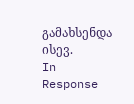გამახსენდა ისევ.
In Response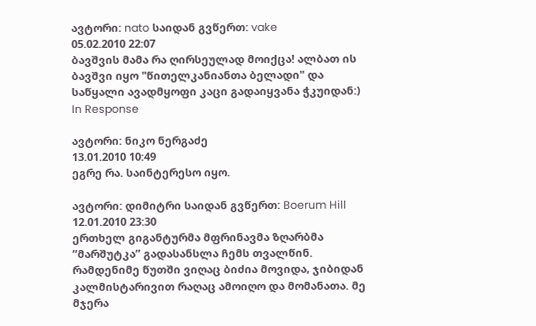ავტორი: nato საიდან გვწერთ: vake
05.02.2010 22:07
ბავშვის მამა რა ღირსეულად მოიქცა! ალბათ ის ბავშვი იყო "წითელკანიანთა ბელადი" და საწყალი ავადმყოფი კაცი გადაიყვანა ჭკუიდან:)
In Response

ავტორი: ნიკო ნერგაძე
13.01.2010 10:49
ეგრე რა. საინტერესო იყო.

ავტორი: დიმიტრი საიდან გვწერთ: Boerum Hill
12.01.2010 23:30
ერთხელ გიგანტურმა მფრინავმა ზღარბმა ”მარშუტკა” გადასანსლა ჩემს თვალწინ. რამდენიმე წუთში ვიღაც ბიძია მოვიდა, ჯიბიდან კალმისტარივით რაღაც ამოიღო და მომანათა. მე მჯერა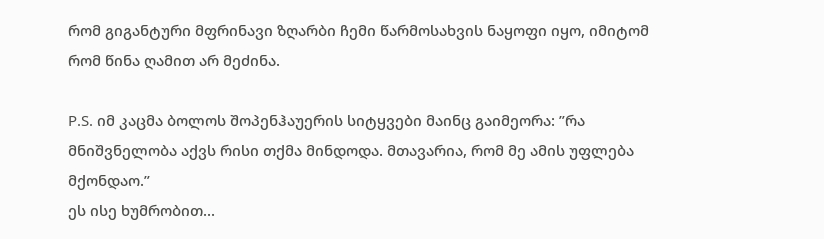რომ გიგანტური მფრინავი ზღარბი ჩემი წარმოსახვის ნაყოფი იყო, იმიტომ რომ წინა ღამით არ მეძინა.

P.S. იმ კაცმა ბოლოს შოპენჰაუერის სიტყვები მაინც გაიმეორა: ”რა მნიშვნელობა აქვს რისი თქმა მინდოდა. მთავარია, რომ მე ამის უფლება მქონდაო.”
ეს ისე ხუმრობით...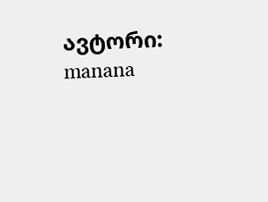ავტორი: manana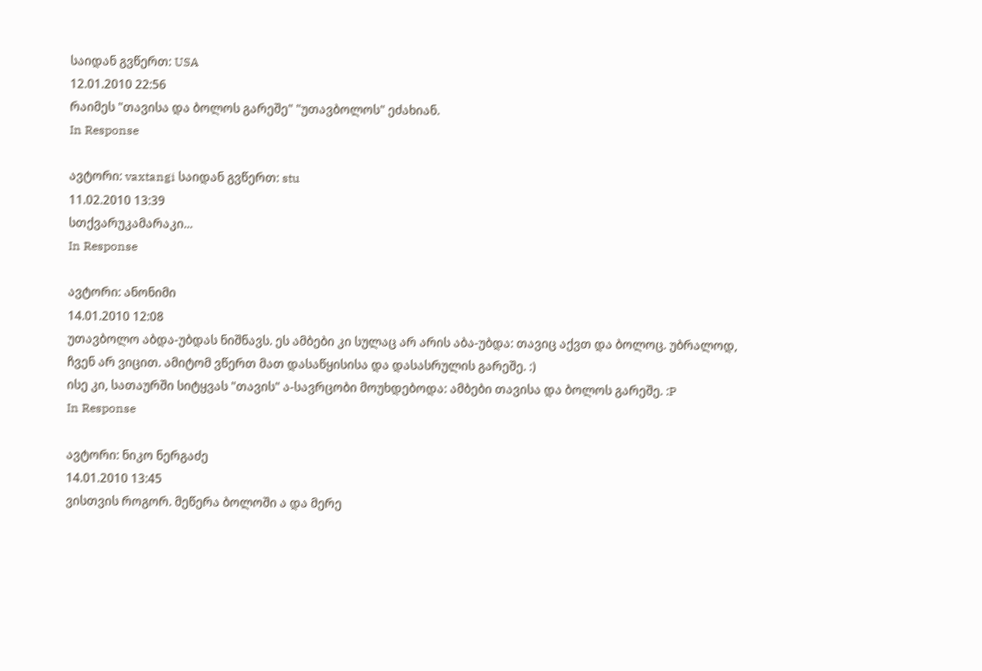საიდან გვწერთ: USA
12.01.2010 22:56
რაიმეს "თავისა და ბოლოს გარეშე" "უთავბოლოს" ეძახიან.
In Response

ავტორი: vaxtangi საიდან გვწერთ: stu
11.02.2010 13:39
სთქვარუკამარაკი...
In Response

ავტორი: ანონიმი
14.01.2010 12:08
უთავბოლო აბდა-უბდას ნიშნავს. ეს ამბები კი სულაც არ არის აბა-უბდა: თავიც აქვთ და ბოლოც. უბრალოდ, ჩვენ არ ვიცით. ამიტომ ვწერთ მათ დასაწყისისა და დასასრულის გარეშე. :)
ისე კი, სათაურში სიტყვას "თავის" ა-სავრცობი მოუხდებოდა: ამბები თავისა და ბოლოს გარეშე. :P
In Response

ავტორი: ნიკო ნერგაძე
14.01.2010 13:45
ვისთვის როგორ. მეწერა ბოლოში ა და მერე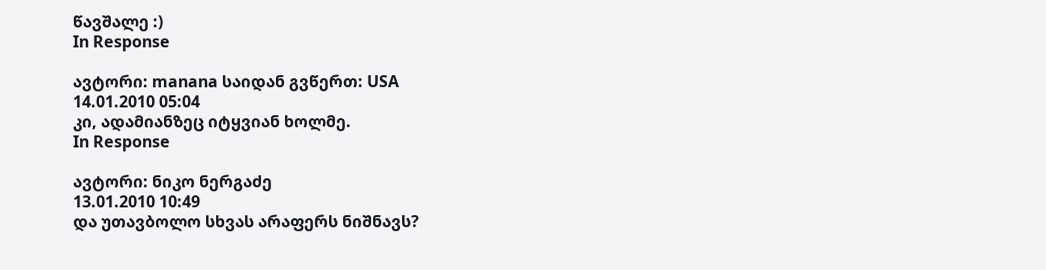წავშალე :)
In Response

ავტორი: manana საიდან გვწერთ: USA
14.01.2010 05:04
კი, ადამიანზეც იტყვიან ხოლმე.
In Response

ავტორი: ნიკო ნერგაძე
13.01.2010 10:49
და უთავბოლო სხვას არაფერს ნიშნავს?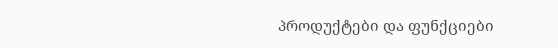პროდუქტები და ფუნქციები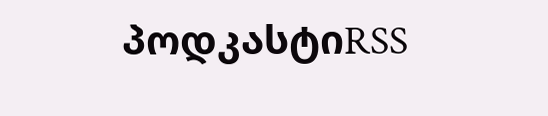პოდკასტიRSS